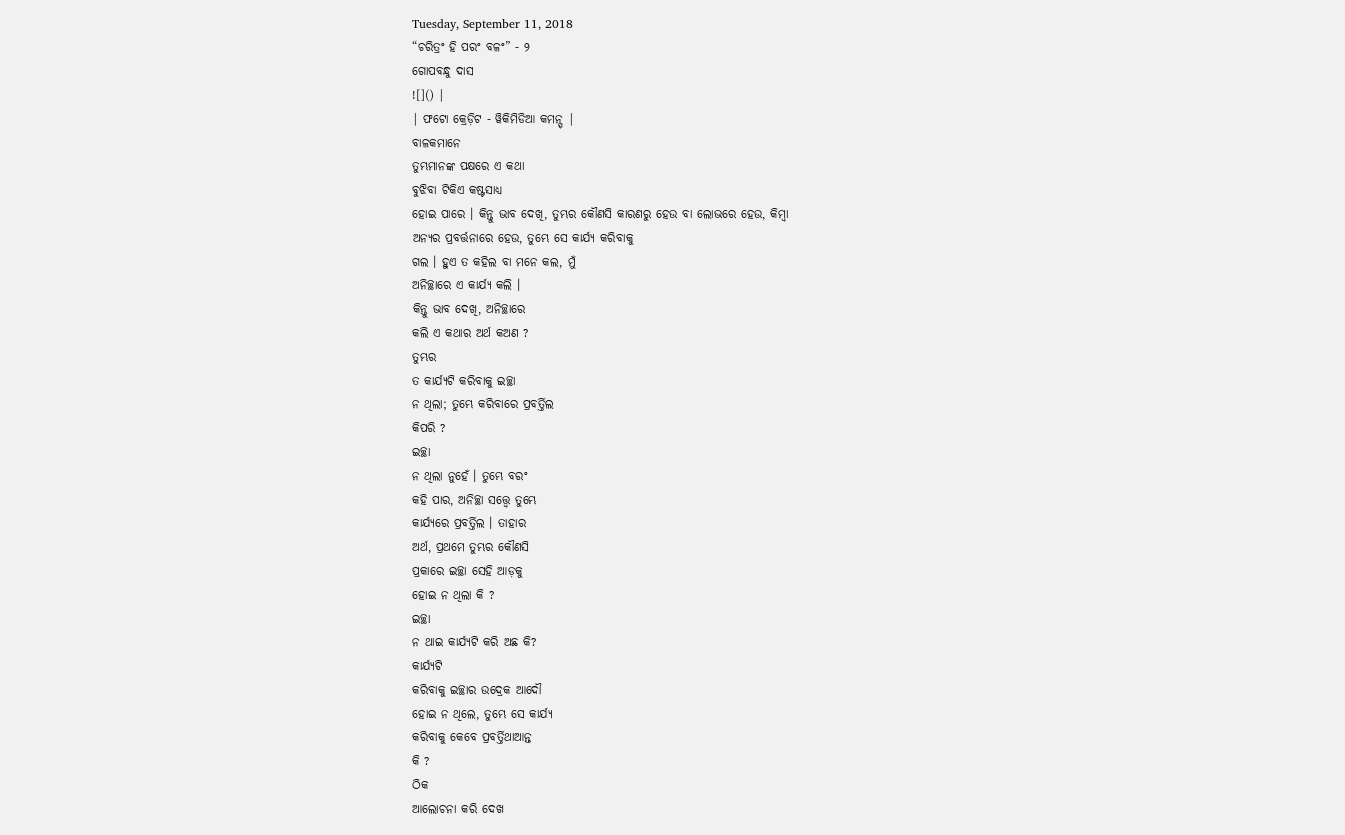Tuesday, September 11, 2018
“ଚରିତ୍ରଂ ହି ପରଂ ବଳଂ” - ୨
ଗୋପବନ୍ଧୁ ଦାସ
![]() |
| ଫଟୋ କ୍ରେଡ଼ିଟ - ୱିକିମିଡିଆ କମନ୍ସ୍ |
ବାଳକମାନେ
ତୁମ୍ଭମାନଙ୍କ ପକ୍ଷରେ ଏ କଥା
ବୁଝିବା ଟିକିଏ କଷ୍ଟସାଧ୍ୟ
ହୋଇ ପାରେ । କିନ୍ତୁ ଭାବ ଦେଖି, ତୁମ୍ଭର କୌଣସି କାରଣରୁ ହେଉ ବା ଲୋଭରେ ହେଉ, କିମ୍ୱା
ଅନ୍ୟର ପ୍ରବର୍ତ୍ତନାରେ ହେଉ, ତୁମ୍ଭେ ସେ କାର୍ଯ୍ୟ କରିବାକୁ
ଗଲ । ହୁଏ ତ କହିଲ ବା ମନେ କଲ, ମୁଁ
ଅନିଚ୍ଛାରେ ଏ କାର୍ଯ୍ୟ କଲି ।
କିନ୍ତୁ ଭାବ ଦେଖି, ଅନିଚ୍ଛାରେ
କଲି ଏ କଥାର ଅର୍ଥ କଅଣ ?
ତୁମ୍ଭର
ତ କାର୍ଯ୍ୟଟି କରିବାକୁ ଇଚ୍ଛା
ନ ଥିଲା; ତୁମ୍ଭେ କରିବାରେ ପ୍ରବର୍ତ୍ତିଲ
କିପରି ?
ଇଚ୍ଛା
ନ ଥିଲା ନୁହେଁ । ତୁମ୍ଭେ ବରଂ
କହି ପାର, ଅନିଚ୍ଛା ସତ୍ତ୍ୱେ ତୁମ୍ଭେ
କାର୍ଯ୍ୟରେ ପ୍ରବର୍ତ୍ତିଲ । ତାହାର
ଅର୍ଥ, ପ୍ରଥମେ ତୁମ୍ଭର କୌଣସି
ପ୍ରକାରେ ଇଚ୍ଛା ସେହି ଆଡ଼କୁ
ହୋଇ ନ ଥିଲା କି ?
ଇଚ୍ଛା
ନ ଥାଇ କାର୍ଯ୍ୟଟି କରି ଅଛ କି?
କାର୍ଯ୍ୟଟି
କରିବାକୁ ଇଚ୍ଛାର ଉଦ୍ରେକ ଆଦୌ
ହୋଇ ନ ଥିଲେ, ତୁମ୍ଭେ ସେ କାର୍ଯ୍ୟ
କରିବାକୁ କେବେ ପ୍ରବର୍ତ୍ତିଥାଆନ୍ତ
କି ?
ଠିକ
ଆଲୋଚନା କରି ଦେଖ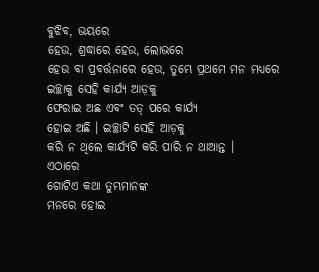ବୁଝିବ, ଭୟରେ
ହେଉ, ଶ୍ରଦ୍ଧାରେ ହେଉ, ଲୋଭରେ
ହେଉ ବା ପ୍ରବର୍ତ୍ତନାରେ ହେଉ, ତୁମ୍ଭେ ପ୍ରଥମେ ମନ ମଧ୍ୟରେ
ଇଚ୍ଛାକୁ ସେହି କାର୍ଯ୍ୟ ଆଡ଼କୁ
ଫେରାଇ ଅଛ ଏବଂ ତତ୍ ପରେ କାର୍ଯ୍ୟ
ହୋଇ ଅଛି । ଇଚ୍ଛାଟି ସେହି ଆଡ଼କୁ
କରି ନ ଥିଲେ କାର୍ଯ୍ୟଟି କରି ପାରି ନ ଥାଆନ୍ତ ।
ଏଠାରେ
ଗୋଟିଏ କଥା ତୁମ୍ଭମାନଙ୍କ
ମନରେ ହୋଇ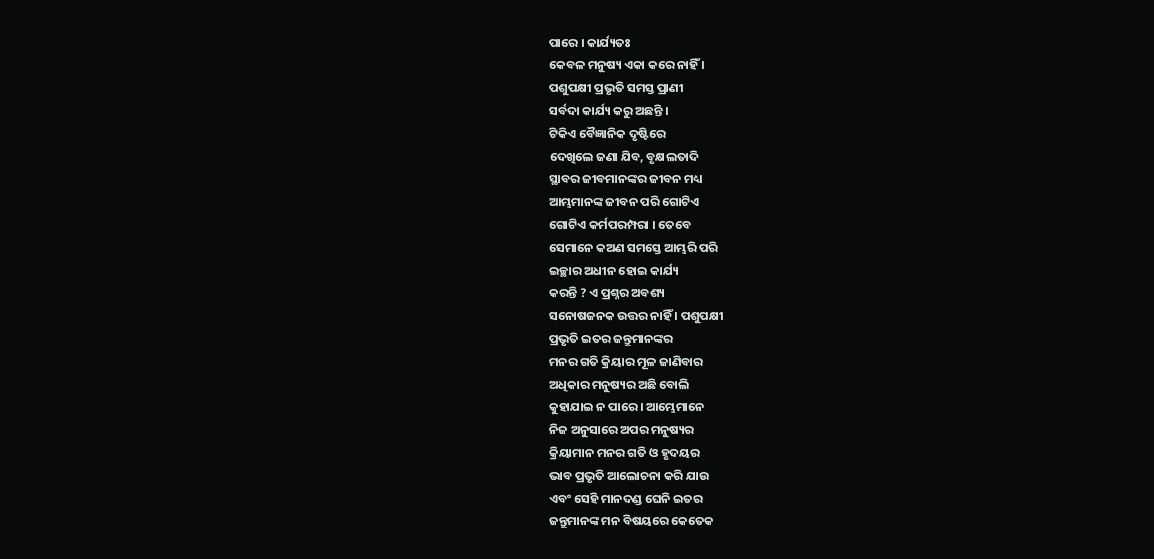ପାରେ । କାର୍ଯ୍ୟତଃ
କେବଳ ମନୁଷ୍ୟ ଏକା କରେ ନାହିଁ ।
ପଶୁପକ୍ଷୀ ପ୍ରଭୃତି ସମସ୍ତ ପ୍ରାଣୀ
ସର୍ବଦା କାର୍ଯ୍ୟ କରୁ ଅଛନ୍ତି ।
ଟିକିଏ ବୈଜ୍ଞାନିକ ଦୃଷ୍ଟିରେ
ଦେଖିଲେ ଜଣା ଯିବ, ବୃକ୍ଷଲତାଦି
ସ୍ଥାବର ଜୀବମାନଙ୍କର ଜୀବନ ମଧ୍ୟ
ଆମ୍ଭମାନଙ୍କ ଜୀବନ ପରି ଗୋଟିଏ
ଗୋଟିଏ କର୍ମପରମ୍ପରା । ତେବେ
ସେମାନେ କଅଣ ସମସ୍ତେ ଆମ୍ଭରି ପରି
ଇଚ୍ଛାର ଅଧୀନ ହୋଇ କାର୍ଯ୍ୟ
କରନ୍ତି ? ଏ ପ୍ରଶ୍ନର ଅବଶ୍ୟ
ସନୋଷଜନକ ଉତ୍ତର ନାହିଁ । ପଶୁପକ୍ଷୀ
ପ୍ରଭୃତି ଇତର ଜନ୍ତୁମାନଙ୍କର
ମନର ଗତି କ୍ରିୟାର ମୂଳ ଜାଣିବାର
ଅଧିକାର ମନୁଷ୍ୟର ଅଛି ବୋଲି
କୁହାଯାଇ ନ ପାରେ । ଆମ୍ଭେମାନେ
ନିଜ ଅନୁସାରେ ଅପର ମନୁଷ୍ୟର
କ୍ରିୟାମାନ ମନର ଗତି ଓ ହୃଦୟର
ଭାବ ପ୍ରଭୃତି ଆଲୋଚନା କରି ଯାଉ
ଏବଂ ସେହି ମାନଦଣ୍ଡ ଘେନି ଇତର
ଜନ୍ତୁମାନଙ୍କ ମନ ବିଷୟରେ କେତେକ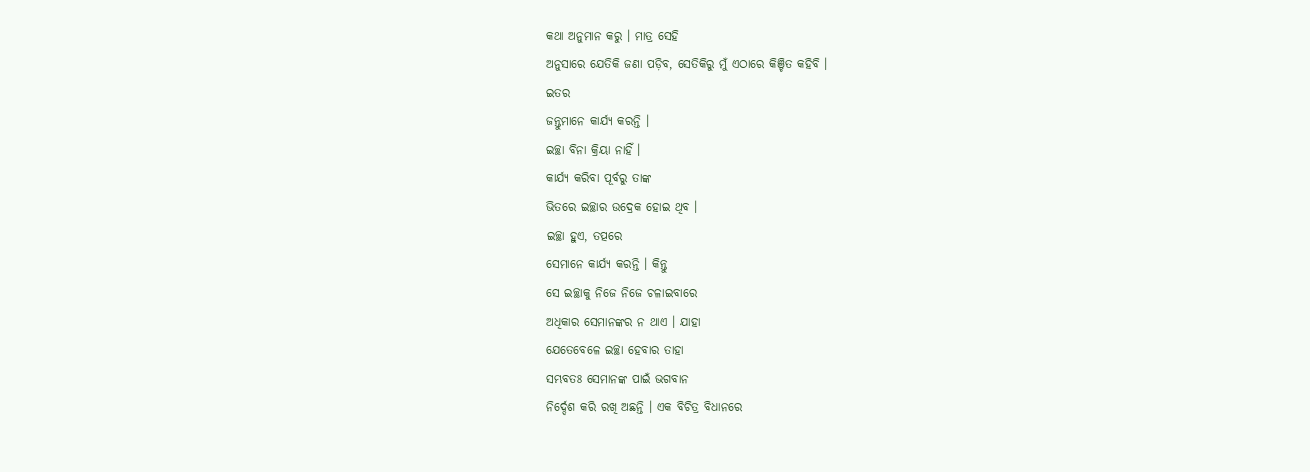କଥା ଅନୁମାନ କରୁ । ମାତ୍ର ସେହି
ଅନୁସାରେ ଯେତିକି ଜଣା ପଡ଼ିବ, ସେତିକିରୁ ମୁଁ ଏଠାରେ କିଞ୍ଚିତ କହିବି ।
ଇତର
ଜନ୍ତୁମାନେ କାର୍ଯ୍ୟ କରନ୍ତି ।
ଇଚ୍ଛା ବିନା କ୍ରିୟା ନାହିଁ ।
କାର୍ଯ୍ୟ କରିବା ପୂର୍ବରୁ ତାଙ୍କ
ଭିତରେ ଇଚ୍ଛାର ଉଦ୍ରେକ ହୋଇ ଥିବ ।
ଇଚ୍ଛା ହୁଏ, ତତ୍ପରେ
ସେମାନେ କାର୍ଯ୍ୟ କରନ୍ତି । କିନ୍ତୁ
ସେ ଇଚ୍ଛାକୁ ନିଜେ ନିଜେ ଚଳାଇବାରେ
ଅଧିକାର ସେମାନଙ୍କର ନ ଥାଏ । ଯାହା
ଯେତେବେଳେ ଇଚ୍ଛା ହେବାର ତାହା
ସମ୍ଭବତଃ ସେମାନଙ୍କ ପାଇଁ ଭଗବାନ
ନିର୍ଦ୍ଦେଶ କରି ରଖି ଅଛନ୍ତି । ଏକ ବିଚିତ୍ର ବିଧାନରେ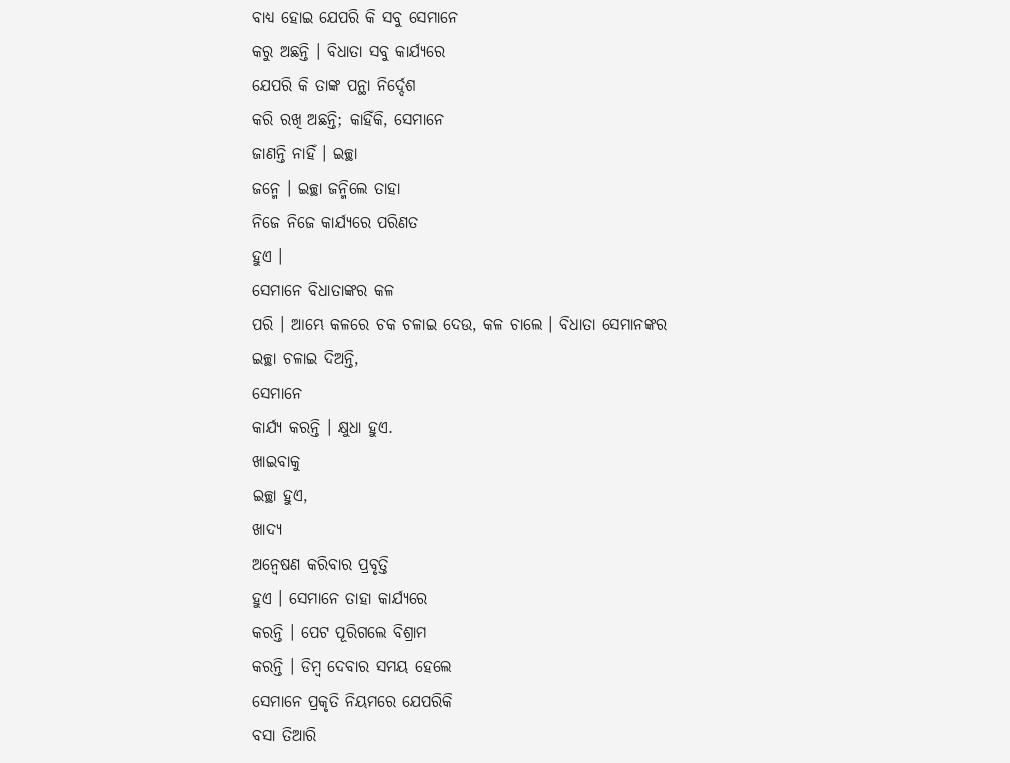ବାଧ୍ୟ ହୋଇ ଯେପରି କି ସବୁ ସେମାନେ
କରୁ ଅଛନ୍ତି । ବିଧାତା ସବୁ କାର୍ଯ୍ୟରେ
ଯେପରି କି ତାଙ୍କ ପନ୍ଥା ନିର୍ଦ୍ଦେଶ
କରି ରଖି ଅଛନ୍ତି; କାହିଁକି, ସେମାନେ
ଜାଣନ୍ତି ନାହିଁ । ଇଚ୍ଛା
ଜନ୍ମେ । ଇଚ୍ଛା ଜନ୍ମିଲେ ତାହା
ନିଜେ ନିଜେ କାର୍ଯ୍ୟରେ ପରିଣତ
ହୁଏ ।
ସେମାନେ ବିଧାତାଙ୍କର କଳ
ପରି । ଆମ୍ଭେ କଳରେ ଚକ ଚଳାଇ ଦେଉ, କଳ ଚାଲେ । ବିଧାତା ସେମାନଙ୍କର
ଇଚ୍ଛା ଚଳାଇ ଦିଅନ୍ତି,
ସେମାନେ
କାର୍ଯ୍ୟ କରନ୍ତି । କ୍ଷୁଧା ହୁଏ.
ଖାଇବାକୁ
ଇଚ୍ଛା ହୁଏ,
ଖାଦ୍ୟ
ଅନ୍ୱେଷଣ କରିବାର ପ୍ରବୃତ୍ତି
ହୁଏ । ସେମାନେ ତାହା କାର୍ଯ୍ୟରେ
କରନ୍ତି । ପେଟ ପୂରିଗଲେ ବିଶ୍ରାମ
କରନ୍ତି । ଡିମ୍ୱ ଦେବାର ସମୟ ହେଲେ
ସେମାନେ ପ୍ରକୃତି ନିୟମରେ ଯେପରିକି
ବସା ତିଆରି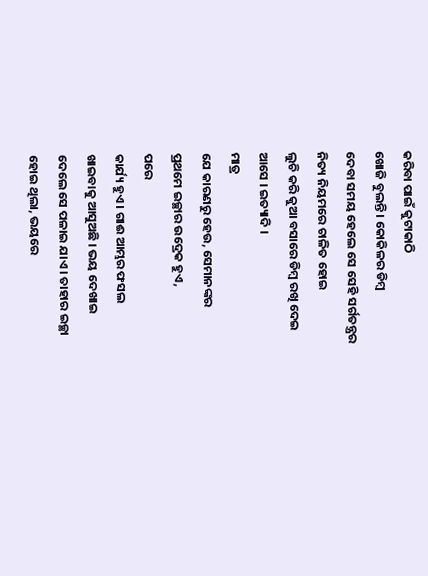କରିବା ପାଇଁ କୁଟାକାଠି
ଖୋଜି ବୁଲନ୍ତି । କୋକିଳର ଡିମ୍ୱ
ଦେବା ସମୟ ହେଲେ ସେ ସେହି ସର୍ଗତନ୍ତ୍ରର
ନିତ୍ୟ ନିୟମରେ ଚାଳିତ ହୋଇ
ଲୁଚି କରି କୁଆ ବସାରେ ଡିମ୍ୱ ରଖି ଦେଇ
ଆସେ । ଇତ୍ୟାଦି ।
ମାତ୍ର
ଯେ କାରଣରୁ ହେଉ, ସେମାନଙ୍କର
ପ୍ରଥମେ ଇଚ୍ଛାର ଉଦ୍ରେକ ହୁଏ,
ପରେ
କାର୍ଯ୍ୟ ହୁଏ । ଗାଈ ଆମ୍ଭର ଫସଲ
ଖାଇବାକୁ ଆସୁଅଛି । ଭୟ ଦେଖାଇ
ଦେଲେ ସେ ପଳାଇ ଯାଏ । ତାହାର ଇଚ୍ଛା
ହୋଇ ଥିଲା, ଭୟରେ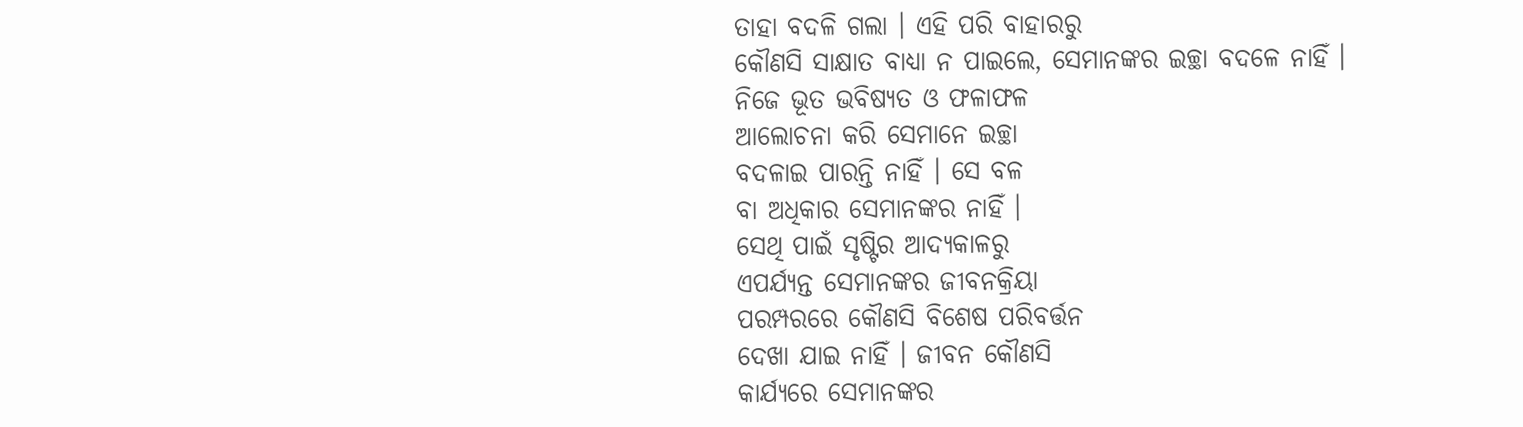ତାହା ବଦଳି ଗଲା । ଏହି ପରି ବାହାରରୁ
କୌଣସି ସାକ୍ଷାତ ବାଧ୍ୟା ନ ପାଇଲେ, ସେମାନଙ୍କର ଇଚ୍ଛା ବଦଳେ ନାହିଁ ।
ନିଜେ ଭୂତ ଭବିଷ୍ୟତ ଓ ଫଳାଫଳ
ଆଲୋଚନା କରି ସେମାନେ ଇଚ୍ଛା
ବଦଳାଇ ପାରନ୍ତି ନାହିଁ । ସେ ବଳ
ବା ଅଧିକାର ସେମାନଙ୍କର ନାହିଁ ।
ସେଥି ପାଇଁ ସୃଷ୍ଟିର ଆଦ୍ୟକାଳରୁ
ଏପର୍ଯ୍ୟନ୍ତ ସେମାନଙ୍କର ଜୀବନକ୍ରିୟା
ପରମ୍ପରରେ କୌଣସି ବିଶେଷ ପରିବର୍ତ୍ତନ
ଦେଖା ଯାଇ ନାହିଁ । ଜୀବନ କୌଣସି
କାର୍ଯ୍ୟରେ ସେମାନଙ୍କର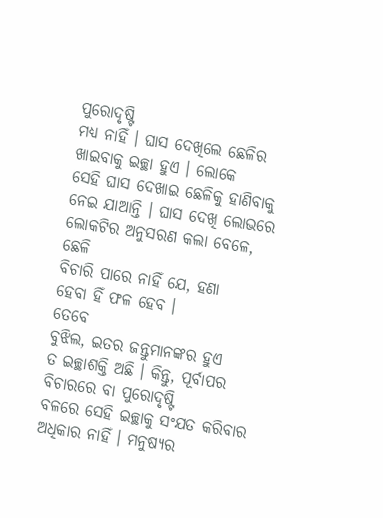ପୁରୋଦୃଷ୍ଟି
ମଧ୍ୟ ନାହିଁ । ଘାସ ଦେଖିଲେ ଛେଳିର
ଖାଇବାକୁ ଇଚ୍ଛା ହୁଏ । ଲୋକେ
ସେହି ଘାସ ଦେଖାଇ ଛେଳିକୁ ହାଣିବାକୁ
ନେଇ ଯାଆନ୍ତି । ଘାସ ଦେଖି ଲୋଭରେ
ଲୋକଟିର ଅନୁସରଣ କଲା ବେଳେ, ଛେଳି
ବିଚାରି ପାରେ ନାହିଁ ଯେ, ହଣା
ହେବା ହିଁ ଫଳ ହେବ ।
ତେବେ
ବୁଝିଲ, ଇତର ଜନ୍ତୁମାନଙ୍କର ହୁଏ
ତ ଇଚ୍ଛାଶକ୍ତି ଅଛି । କିନ୍ତୁ, ପୂର୍ବାପର ବିଚାରରେ ବା ପୁରୋଦୃଷ୍ଟି
ବଳରେ ସେହି ଇଚ୍ଛାକୁ ସଂଯତ କରିବାର
ଅଧିକାର ନାହିଁ । ମନୁଷ୍ୟର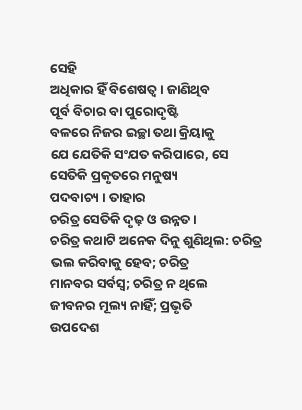ସେହି
ଅଧିକାର ହିଁ ବିଶେଷତ୍ୱ । ଜାଣିଥିବ
ପୂର୍ବ ବିଚାର ବା ପୁରୋଦୃଷ୍ଟି
ବଳରେ ନିଜର ଇଚ୍ଛା ତଥା କ୍ରିୟାକୁ
ଯେ ଯେତିକି ସଂଯତ କରିପାରେ, ସେ
ସେତିକି ପ୍ରକୃତରେ ମନୁଷ୍ୟ
ପଦବାଚ୍ୟ । ତାହାର
ଚରିତ୍ର ସେତିକି ଦୃଢ଼ ଓ ଉନ୍ନତ ।
ଚରିତ୍ର କଥାଟି ଅନେକ ଦିନୁ ଶୁଣିଥିଲ: ଚରିତ୍ର ଭଲ କରିବାକୁ ହେବ; ଚରିତ୍ର
ମାନବର ସର୍ବସ୍ୱ; ଚରିତ୍ର ନ ଥିଲେ
ଜୀବନର ମୂଲ୍ୟ ନାହିଁ; ପ୍ରଭୃତି
ଉପଦେଶ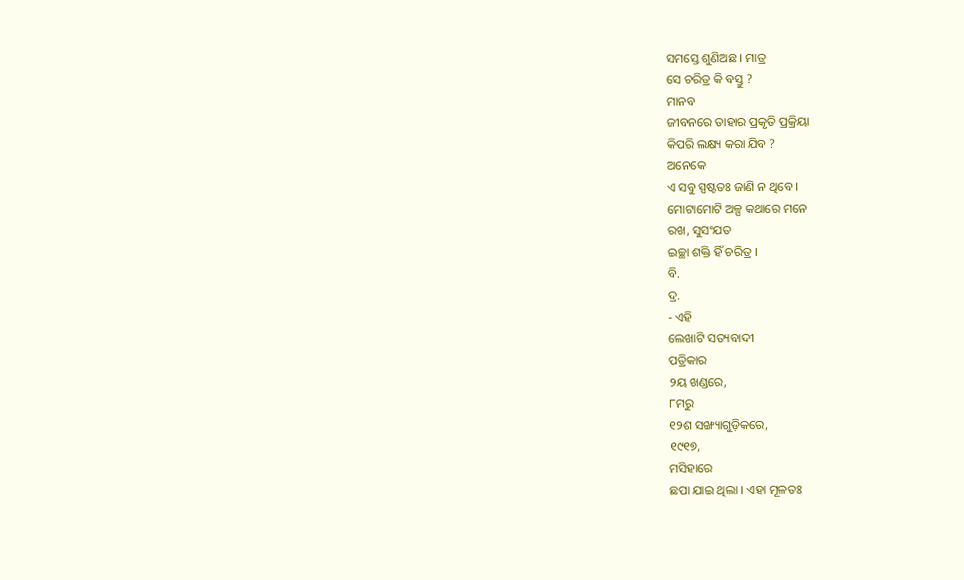ସମସ୍ତେ ଶୁଣିଅଛ । ମାତ୍ର
ସେ ଚରିତ୍ର କି ବସ୍ତୁ ?
ମାନବ
ଜୀବନରେ ତାହାର ପ୍ରକୃତି ପ୍ରକ୍ରିୟା
କିପରି ଲକ୍ଷ୍ୟ କରା ଯିବ ?
ଅନେକେ
ଏ ସବୁ ସ୍ପଷ୍ଟତଃ ଜାଣି ନ ଥିବେ ।
ମୋଟାମୋଟି ଅଳ୍ପ କଥାରେ ମନେ
ରଖ, ସୁସଂଯତ
ଇଚ୍ଛା ଶକ୍ତି ହିଁ ଚରିତ୍ର ।
ବି.
ଦ୍ର.
- ଏହି
ଲେଖାଟି ସତ୍ୟବାଦୀ
ପତ୍ରିକାର
୨ୟ ଖଣ୍ଡରେ,
୮ମରୁ
୧୨ଶ ସଙ୍ଖ୍ୟାଗୁଡ଼ିକରେ,
୧୯୧୭,
ମସିହାରେ
ଛପା ଯାଇ ଥିଲା । ଏହା ମୂଳତଃ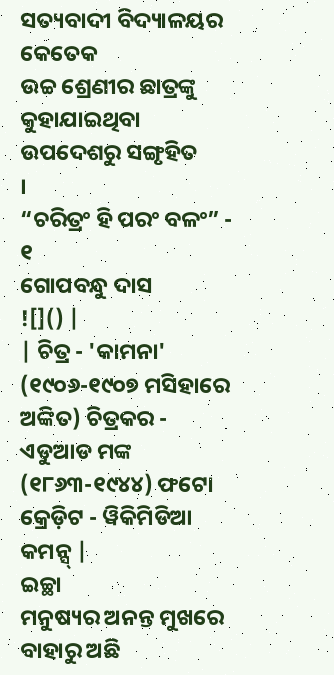ସତ୍ୟବାଦୀ ବିଦ୍ୟାଳୟର କେତେକ
ଉଚ୍ଚ ଶ୍ରେଣୀର ଛାତ୍ରଙ୍କୁ
କୁହାଯାଇଥିବା ଉପଦେଶରୁ ସଙ୍ଗୃହିତ
।
“ଚରିତ୍ରଂ ହି ପରଂ ବଳଂ” - ୧
ଗୋପବନ୍ଧୁ ଦାସ
![]() |
| ଚିତ୍ର - 'କାମନା' (୧୯୦୬-୧୯୦୭ ମସିହାରେ ଅଙ୍କିତ) ଚିତ୍ରକର - ଏଡୁଆଡ ମଙ୍କ (୧୮୬୩-୧୯୪୪) ଫଟୋ କ୍ରେଡ଼ିଟ - ୱିକିମିଡିଆ କମନ୍ସ୍ |
ଇଚ୍ଛା
ମନୁଷ୍ୟର ଅନନ୍ତ ମୁଖରେ ବାହାରୁ ଅଛି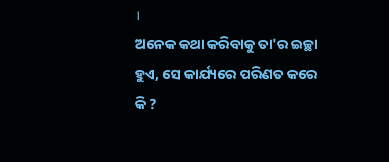।
ଅନେକ କଥା କରିବାକୁ ତା'ର ଇଚ୍ଛା
ହୁଏ, ସେ କାର୍ଯ୍ୟରେ ପରିଣତ କରେ
କି ?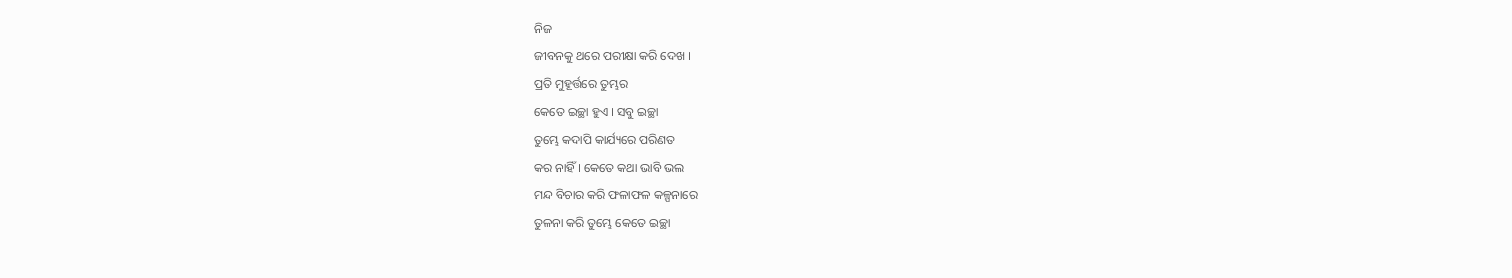ନିଜ
ଜୀବନକୁ ଥରେ ପରୀକ୍ଷା କରି ଦେଖ ।
ପ୍ରତି ମୁହୂର୍ତ୍ତରେ ତୁମ୍ଭର
କେତେ ଇଚ୍ଛା ହୁଏ । ସବୁ ଇଚ୍ଛା
ତୁମ୍ଭେ କଦାପି କାର୍ଯ୍ୟରେ ପରିଣତ
କର ନାହିଁ । କେତେ କଥା ଭାବି ଭଲ
ମନ୍ଦ ବିଚାର କରି ଫଳାଫଳ କଳ୍ପନାରେ
ତୁଳନା କରି ତୁମ୍ଭେ କେତେ ଇଚ୍ଛା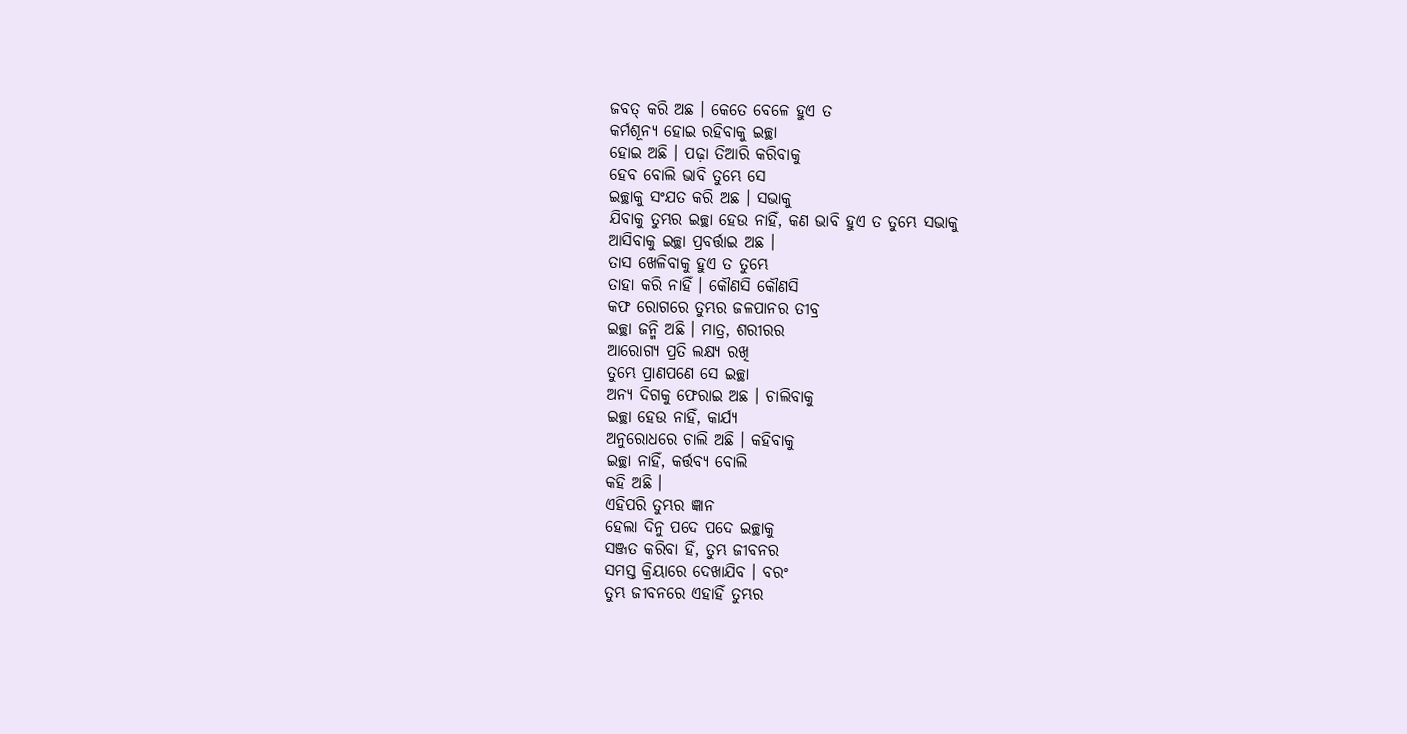ଜବତ୍ କରି ଅଛ । କେତେ ବେଳେ ହୁଏ ତ
କର୍ମଶୂନ୍ୟ ହୋଇ ରହିବାକୁ ଇଚ୍ଛା
ହୋଇ ଅଛି । ପଢ଼ା ତିଆରି କରିବାକୁ
ହେବ ବୋଲି ଭାବି ତୁମ୍ଭେ ସେ
ଇଚ୍ଛାକୁ ସଂଯତ କରି ଅଛ । ସଭାକୁ
ଯିବାକୁ ତୁମ୍ଭର ଇଚ୍ଛା ହେଉ ନାହିଁ, କଣ ଭାବି ହୁଏ ତ ତୁମ୍ଭେ ସଭାକୁ
ଆସିବାକୁ ଇଚ୍ଛା ପ୍ରବର୍ତ୍ତାଇ ଅଛ ।
ତାସ ଖେଳିବାକୁ ହୁଏ ତ ତୁମ୍ଭେ
ତାହା କରି ନାହିଁ । କୌଣସି କୌଣସି
କଫ ରୋଗରେ ତୁମ୍ଭର ଜଳପାନର ତୀବ୍ର
ଇଚ୍ଛା ଜନ୍ମି ଅଛି । ମାତ୍ର, ଶରୀରର
ଆରୋଗ୍ୟ ପ୍ରତି ଲକ୍ଷ୍ୟ ରଖି
ତୁମ୍ଭେ ପ୍ରାଣପଣେ ସେ ଇଚ୍ଛା
ଅନ୍ୟ ଦିଗକୁ ଫେରାଇ ଅଛ । ଚାଲିବାକୁ
ଇଚ୍ଛା ହେଉ ନାହିଁ, କାର୍ଯ୍ୟ
ଅନୁରୋଧରେ ଚାଲି ଅଛି । କହିବାକୁ
ଇଚ୍ଛା ନାହିଁ, କର୍ତ୍ତବ୍ୟ ବୋଲି
କହି ଅଛି ।
ଏହିପରି ତୁମ୍ଭର ଜ୍ଞାନ
ହେଲା ଦିନୁ ପଦେ ପଦେ ଇଚ୍ଛାକୁ
ସଞ୍ଜତ କରିବା ହିଁ, ତୁମ୍ଭ ଜୀବନର
ସମସ୍ତ କ୍ରିୟାରେ ଦେଖାଯିବ । ବରଂ
ତୁମ୍ଭ ଜୀବନରେ ଏହାହିଁ ତୁମ୍ଭର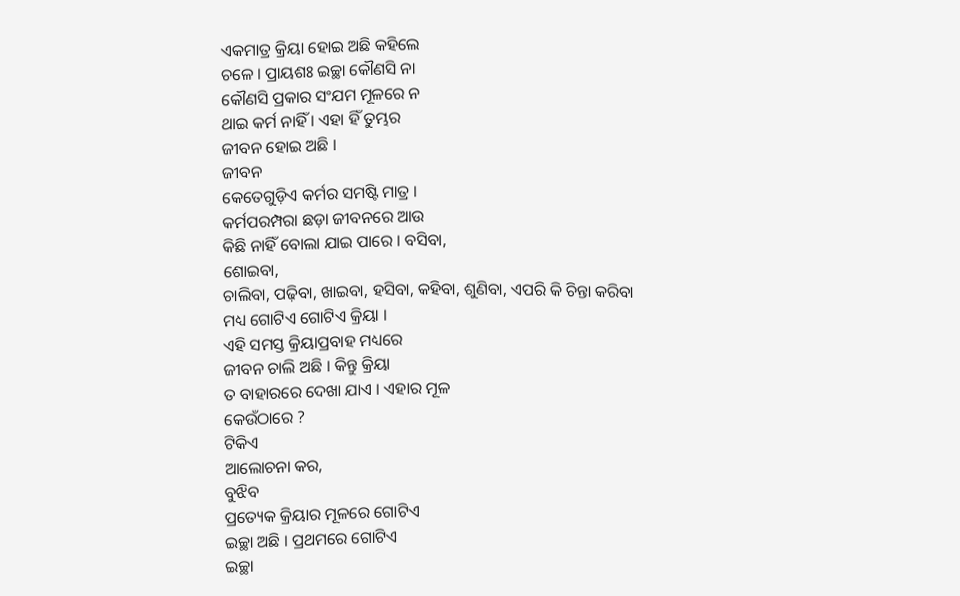ଏକମାତ୍ର କ୍ରିୟା ହୋଇ ଅଛି କହିଲେ
ଚଳେ । ପ୍ରାୟଶଃ ଇଚ୍ଛା କୌଣସି ନା
କୌଣସି ପ୍ରକାର ସଂଯମ ମୂଳରେ ନ
ଥାଇ କର୍ମ ନାହିଁ । ଏହା ହିଁ ତୁମ୍ଭର
ଜୀବନ ହୋଇ ଅଛି ।
ଜୀବନ
କେତେଗୁଡ଼ିଏ କର୍ମର ସମଷ୍ଟି ମାତ୍ର ।
କର୍ମପରମ୍ପରା ଛଡ଼ା ଜୀବନରେ ଆଉ
କିଛି ନାହିଁ ବୋଲା ଯାଇ ପାରେ । ବସିବା,
ଶୋଇବା,
ଚାଲିବା, ପଢ଼ିବା, ଖାଇବା, ହସିବା, କହିବା, ଶୁଣିବା, ଏପରି କି ଚିନ୍ତା କରିବା
ମଧ୍ୟ ଗୋଟିଏ ଗୋଟିଏ କ୍ରିୟା ।
ଏହି ସମସ୍ତ କ୍ରିୟାପ୍ରବାହ ମଧ୍ୟରେ
ଜୀବନ ଚାଲି ଅଛି । କିନ୍ତୁ କ୍ରିୟା
ତ ବାହାରରେ ଦେଖା ଯାଏ । ଏହାର ମୂଳ
କେଉଁଠାରେ ?
ଟିକିଏ
ଆଲୋଚନା କର,
ବୁଝିବ
ପ୍ରତ୍ୟେକ କ୍ରିୟାର ମୂଳରେ ଗୋଟିଏ
ଇଚ୍ଛା ଅଛି । ପ୍ରଥମରେ ଗୋଟିଏ
ଇଚ୍ଛା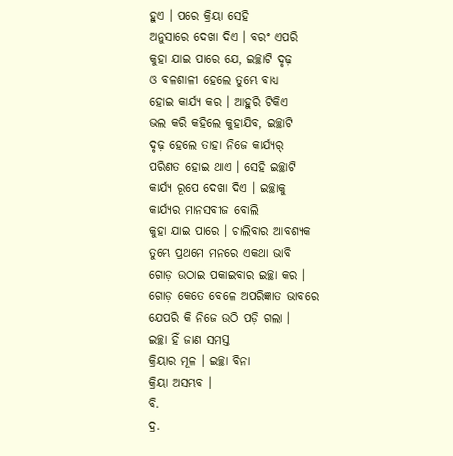ହୁଏ । ପରେ କ୍ରିୟା ସେହି
ଅନୁସାରେ ଦେଖା ଦିଏ । ବରଂ ଏପରି
କୁହା ଯାଇ ପାରେ ଯେ, ଇଚ୍ଛାଟି ଦୃଢ଼
ଓ ବଳଶାଳୀ ହେଲେ ତୁମ୍ଭେ ବାଧ୍ୟ
ହୋଇ କାର୍ଯ୍ୟ କର । ଆହୁରି ଟିକିଏ
ଭଲ କରି କହିଲେ କୁହାଯିବ, ଇଚ୍ଛାଟି
ଦୃଢ଼ ହେଲେ ତାହା ନିଜେ କାର୍ଯ୍ୟର୍
ପରିଣତ ହୋଇ ଥାଏ । ସେହି ଇଚ୍ଛାଟି
କାର୍ଯ୍ୟ ରୂପେ ଦେଖା ଦିଏ । ଇଚ୍ଛାକୁ
କାର୍ଯ୍ୟର ମାନସବୀଜ ବୋଲି
କୁହା ଯାଇ ପାରେ । ଚାଲିବାର ଆବଶ୍ୟକ
ତୁମ୍ଭେ ପ୍ରଥମେ ମନରେ ଏକଥା ଭାବି
ଗୋଡ଼ ଉଠାଇ ପକାଇବାର ଇଚ୍ଛା କର ।
ଗୋଡ଼ କେତେ ବେଳେ ଅପରିଜ୍ଞାତ ଭାବରେ
ଯେପରି କି ନିଜେ ଉଠି ପଡ଼ି ଗଲା ।
ଇଚ୍ଛା ହିଁ ଜାଣ ସମସ୍ତ
କ୍ରିୟାର ମୂଳ । ଇଚ୍ଛା ବିନା
କ୍ରିୟା ଅସମ୍ଭବ ।
ବି.
ଦ୍ର.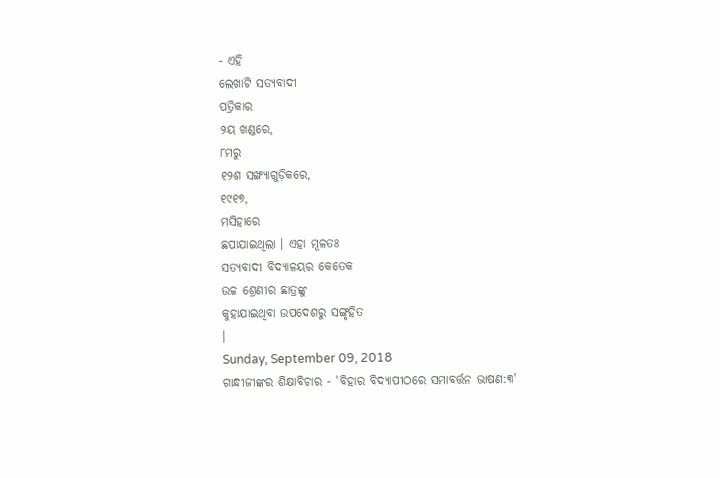- ଏହି
ଲେଖାଟି ସତ୍ୟବାଦୀ
ପତ୍ରିକାର
୨ୟ ଖଣ୍ଡରେ,
୮ମରୁ
୧୨ଶ ସଙ୍ଖ୍ୟାଗୁଡ଼ିକରେ,
୧୯୧୭,
ମସିହାରେ
ଛପାଯାଇଥିଲା । ଏହା ମୂଳତଃ
ସତ୍ୟବାଦୀ ବିଦ୍ୟାଳୟର କେତେକ
ଉଚ୍ଚ ଶ୍ରେଣୀର ଛାତ୍ରଙ୍କୁ
କୁହାଯାଇଥିବା ଉପଦେଶରୁ ସଙ୍ଗୃହିତ
।
Sunday, September 09, 2018
ଗାନ୍ଧୀଜୀଙ୍କର ଶିକ୍ଷାବିଚାର - 'ବିହାର ବିଦ୍ୟାପୀଠରେ ସମାବର୍ତ୍ତନ ଭାଷଣ:୩'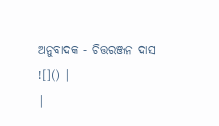ଅନୁବାଦକ - ଚିତ୍ତରଞ୍ଜନ ଦାସ
![]() |
|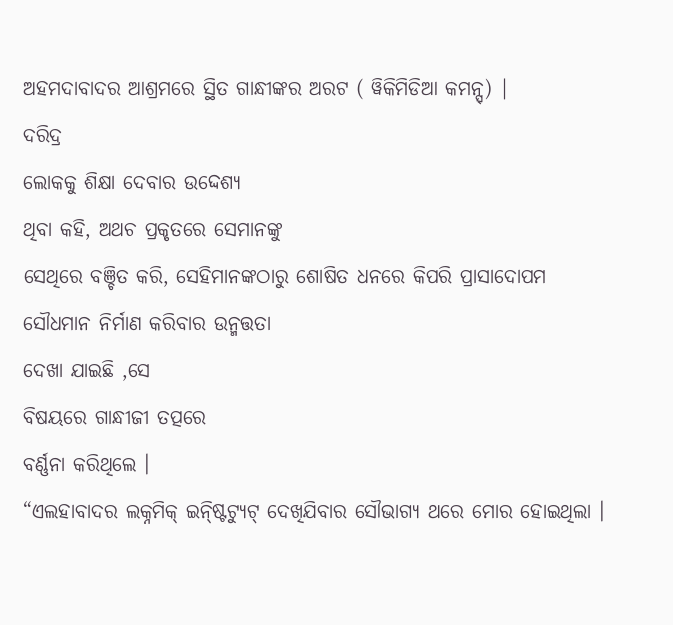ଅହମଦାବାଦର ଆଶ୍ରମରେ ସ୍ଥିତ ଗାନ୍ଧୀଙ୍କର ଅରଟ ( ୱିକିମିଡିଆ କମନ୍ସ୍) |
ଦରିଦ୍ର
ଲୋକକୁ ଶିକ୍ଷା ଦେବାର ଉଦ୍ଦେଶ୍ୟ
ଥିବା କହି, ଅଥଚ ପ୍ରକୃତରେ ସେମାନଙ୍କୁ
ସେଥିରେ ବଞ୍ଚିତ କରି, ସେହିମାନଙ୍କଠାରୁ ଶୋଷିତ ଧନରେ କିପରି ପ୍ରାସାଦୋପମ
ସୌଧମାନ ନିର୍ମାଣ କରିବାର ଉନ୍ମତ୍ତତା
ଦେଖା ଯାଇଛି ,ସେ
ବିଷୟରେ ଗାନ୍ଧୀଜୀ ତତ୍ପରେ
ବର୍ଣ୍ଣନା କରିଥିଲେ ।
“ଏଲହାବାଦର ଲକ୍ନମିକ୍ ଇନ୍ଷ୍ଟିଟ୍ୟୁଟ୍ ଦେଖିଯିବାର ସୌଭାଗ୍ୟ ଥରେ ମୋର ହୋଇଥିଲା ।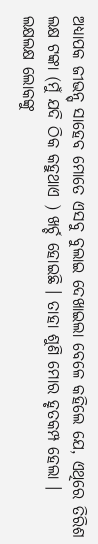ଅଧ୍ୟାପକ ଜୀଭନ୍ସ୍ ସାହେବ ମୋତେ ଏସବୁ ବୁଲାଇ ଦେଖାଇଲା ବେଳେ କହିଲେ ଯେ, ଏଥିରେ ତିରିଶ ଲକ୍ଷ ଟଙ୍କା (ମୁଁ ଯଦି ଠିକ କହୁଥାଏ ) ଖର୍ଚ୍ଚ ହୋଇଛି । ତାହା ଶୁଣି ମୋର ହୃତକମ୍ପ ହେଲା । ଲକ୍ଷଲକ୍ଷ ଲୋକଙ୍କୁ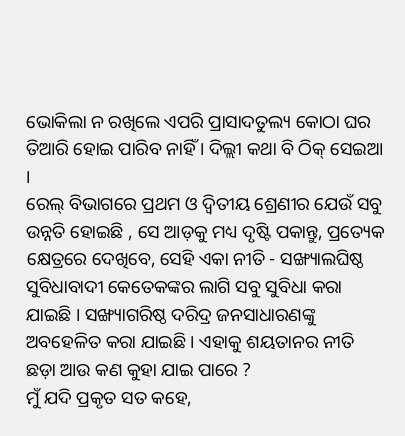ଭୋକିଲା ନ ରଖିଲେ ଏପରି ପ୍ରାସାଦତୁଲ୍ୟ କୋଠା ଘର ତିଆରି ହୋଇ ପାରିବ ନାହିଁ । ଦିଲ୍ଲୀ କଥା ବି ଠିକ୍ ସେଇଆ ।
ରେଲ୍ ବିଭାଗରେ ପ୍ରଥମ ଓ ଦ୍ୱିତୀୟ ଶ୍ରେଣୀର ଯେଉଁ ସବୁ ଉନ୍ନତି ହୋଇଛି , ସେ ଆଡ଼କୁ ମଧ୍ୟ ଦୃଷ୍ଟି ପକାନ୍ତୁ, ପ୍ରତ୍ୟେକ କ୍ଷେତ୍ରରେ ଦେଖିବେ, ସେହି ଏକା ନୀତି - ସଙ୍ଖ୍ୟାଲଘିଷ୍ଠ ସୁବିଧାବାଦୀ କେତେକଙ୍କର ଲାଗି ସବୁ ସୁବିଧା କରା ଯାଇଛି । ସଙ୍ଖ୍ୟାଗରିଷ୍ଠ ଦରିଦ୍ର ଜନସାଧାରଣଙ୍କୁ ଅବହେଳିତ କରା ଯାଇଛି । ଏହାକୁ ଶୟତାନର ନୀତି ଛଡ଼ା ଆଉ କଣ କୁହା ଯାଇ ପାରେ ?
ମୁଁ ଯଦି ପ୍ରକୃତ ସତ କହେ,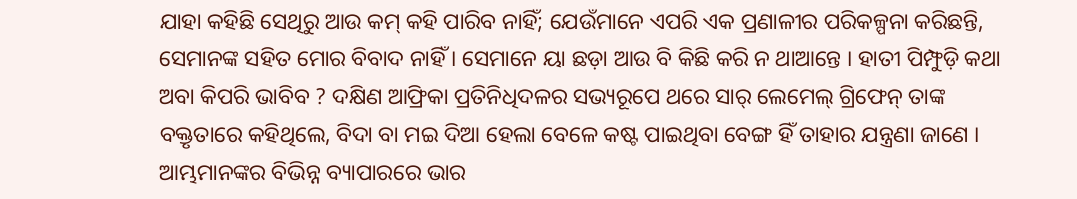ଯାହା କହିଛି ସେଥିରୁ ଆଉ କମ୍ କହି ପାରିବ ନାହିଁ; ଯେଉଁମାନେ ଏପରି ଏକ ପ୍ରଣାଳୀର ପରିକଳ୍ପନା କରିଛନ୍ତି, ସେମାନଙ୍କ ସହିତ ମୋର ବିବାଦ ନାହିଁ । ସେମାନେ ୟା ଛଡ଼ା ଆଉ ବି କିଛି କରି ନ ଥାଆନ୍ତେ । ହାତୀ ପିମ୍ଫୁଡ଼ି କଥା ଅବା କିପରି ଭାବିବ ? ଦକ୍ଷିଣ ଆଫ୍ରିକା ପ୍ରତିନିଧିଦଳର ସଭ୍ୟରୂପେ ଥରେ ସାର୍ ଲେମେଲ୍ ଗ୍ରିଫେନ୍ ତାଙ୍କ ବକ୍ତୃତାରେ କହିଥିଲେ, ବିଦା ବା ମଇ ଦିଆ ହେଲା ବେଳେ କଷ୍ଟ ପାଇଥିବା ବେଙ୍ଗ ହିଁ ତାହାର ଯନ୍ତ୍ରଣା ଜାଣେ ।
ଆମ୍ଭମାନଙ୍କର ବିଭିନ୍ନ ବ୍ୟାପାରରେ ଭାର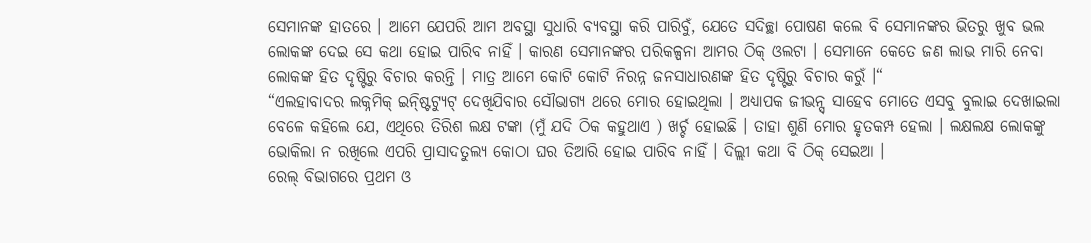ସେମାନଙ୍କ ହାତରେ । ଆମେ ଯେପରି ଆମ ଅବସ୍ଥା ସୁଧାରି ବ୍ୟବସ୍ଥା କରି ପାରିବୁଁ, ଯେତେ ସଦିଚ୍ଛା ପୋଷଣ କଲେ ବି ସେମାନଙ୍କର ଭିତରୁ ଖୁବ ଭଲ ଲୋକଙ୍କ ଦେଇ ସେ କଥା ହୋଇ ପାରିବ ନାହିଁ । କାରଣ ସେମାନଙ୍କର ପରିକଳ୍ପନା ଆମର ଠିକ୍ ଓଲଟା । ସେମାନେ କେତେ ଜଣ ଲାଭ ମାରି ନେବା ଲୋକଙ୍କ ହିତ ଦୃଷ୍ଟିରୁ ବିଚାର କରନ୍ତି । ମାତ୍ର ଆମେ କୋଟି କୋଟି ନିରନ୍ନ ଜନସାଧାରଣଙ୍କ ହିତ ଦୃଷ୍ଟିରୁ ବିଚାର କରୁଁ ।“
“ଏଲହାବାଦର ଲକ୍ନମିକ୍ ଇନ୍ଷ୍ଟିଟ୍ୟୁଟ୍ ଦେଖିଯିବାର ସୌଭାଗ୍ୟ ଥରେ ମୋର ହୋଇଥିଲା । ଅଧ୍ୟାପକ ଜୀଭନ୍ସ୍ ସାହେବ ମୋତେ ଏସବୁ ବୁଲାଇ ଦେଖାଇଲା ବେଳେ କହିଲେ ଯେ, ଏଥିରେ ତିରିଶ ଲକ୍ଷ ଟଙ୍କା (ମୁଁ ଯଦି ଠିକ କହୁଥାଏ ) ଖର୍ଚ୍ଚ ହୋଇଛି । ତାହା ଶୁଣି ମୋର ହୃତକମ୍ପ ହେଲା । ଲକ୍ଷଲକ୍ଷ ଲୋକଙ୍କୁ ଭୋକିଲା ନ ରଖିଲେ ଏପରି ପ୍ରାସାଦତୁଲ୍ୟ କୋଠା ଘର ତିଆରି ହୋଇ ପାରିବ ନାହିଁ । ଦିଲ୍ଲୀ କଥା ବି ଠିକ୍ ସେଇଆ ।
ରେଲ୍ ବିଭାଗରେ ପ୍ରଥମ ଓ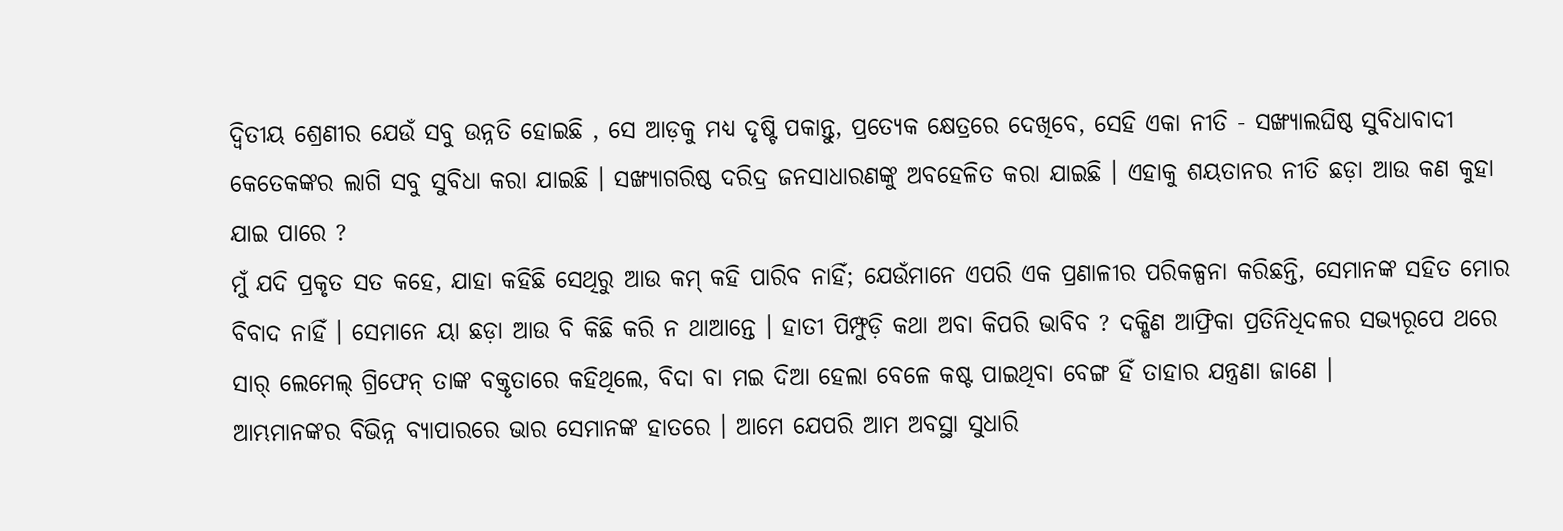ଦ୍ୱିତୀୟ ଶ୍ରେଣୀର ଯେଉଁ ସବୁ ଉନ୍ନତି ହୋଇଛି , ସେ ଆଡ଼କୁ ମଧ୍ୟ ଦୃଷ୍ଟି ପକାନ୍ତୁ, ପ୍ରତ୍ୟେକ କ୍ଷେତ୍ରରେ ଦେଖିବେ, ସେହି ଏକା ନୀତି - ସଙ୍ଖ୍ୟାଲଘିଷ୍ଠ ସୁବିଧାବାଦୀ କେତେକଙ୍କର ଲାଗି ସବୁ ସୁବିଧା କରା ଯାଇଛି । ସଙ୍ଖ୍ୟାଗରିଷ୍ଠ ଦରିଦ୍ର ଜନସାଧାରଣଙ୍କୁ ଅବହେଳିତ କରା ଯାଇଛି । ଏହାକୁ ଶୟତାନର ନୀତି ଛଡ଼ା ଆଉ କଣ କୁହା ଯାଇ ପାରେ ?
ମୁଁ ଯଦି ପ୍ରକୃତ ସତ କହେ, ଯାହା କହିଛି ସେଥିରୁ ଆଉ କମ୍ କହି ପାରିବ ନାହିଁ; ଯେଉଁମାନେ ଏପରି ଏକ ପ୍ରଣାଳୀର ପରିକଳ୍ପନା କରିଛନ୍ତି, ସେମାନଙ୍କ ସହିତ ମୋର ବିବାଦ ନାହିଁ । ସେମାନେ ୟା ଛଡ଼ା ଆଉ ବି କିଛି କରି ନ ଥାଆନ୍ତେ । ହାତୀ ପିମ୍ଫୁଡ଼ି କଥା ଅବା କିପରି ଭାବିବ ? ଦକ୍ଷିଣ ଆଫ୍ରିକା ପ୍ରତିନିଧିଦଳର ସଭ୍ୟରୂପେ ଥରେ ସାର୍ ଲେମେଲ୍ ଗ୍ରିଫେନ୍ ତାଙ୍କ ବକ୍ତୃତାରେ କହିଥିଲେ, ବିଦା ବା ମଇ ଦିଆ ହେଲା ବେଳେ କଷ୍ଟ ପାଇଥିବା ବେଙ୍ଗ ହିଁ ତାହାର ଯନ୍ତ୍ରଣା ଜାଣେ ।
ଆମ୍ଭମାନଙ୍କର ବିଭିନ୍ନ ବ୍ୟାପାରରେ ଭାର ସେମାନଙ୍କ ହାତରେ । ଆମେ ଯେପରି ଆମ ଅବସ୍ଥା ସୁଧାରି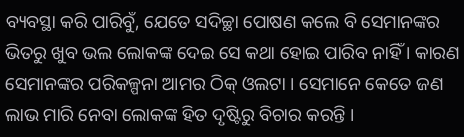ବ୍ୟବସ୍ଥା କରି ପାରିବୁଁ, ଯେତେ ସଦିଚ୍ଛା ପୋଷଣ କଲେ ବି ସେମାନଙ୍କର ଭିତରୁ ଖୁବ ଭଲ ଲୋକଙ୍କ ଦେଇ ସେ କଥା ହୋଇ ପାରିବ ନାହିଁ । କାରଣ ସେମାନଙ୍କର ପରିକଳ୍ପନା ଆମର ଠିକ୍ ଓଲଟା । ସେମାନେ କେତେ ଜଣ ଲାଭ ମାରି ନେବା ଲୋକଙ୍କ ହିତ ଦୃଷ୍ଟିରୁ ବିଚାର କରନ୍ତି ।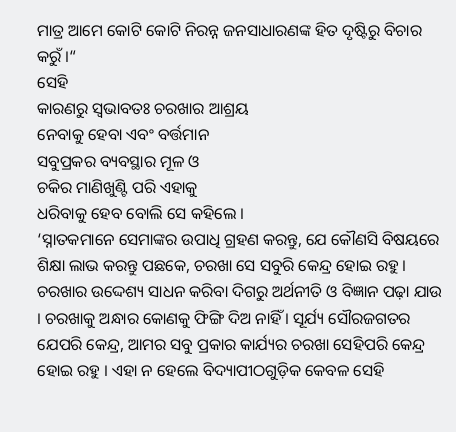ମାତ୍ର ଆମେ କୋଟି କୋଟି ନିରନ୍ନ ଜନସାଧାରଣଙ୍କ ହିତ ଦୃଷ୍ଟିରୁ ବିଚାର କରୁଁ ।“
ସେହି
କାରଣରୁ ସ୍ୱଭାବତଃ ଚରଖାର ଆଶ୍ରୟ
ନେବାକୁ ହେବା ଏବଂ ବର୍ତ୍ତମାନ
ସବୁପ୍ରକର ବ୍ୟବସ୍ଥାର ମୂଳ ଓ
ଚକିର ମାଣିଖୁଣ୍ଟି ପରି ଏହାକୁ
ଧରିବାକୁ ହେବ ବୋଲି ସେ କହିଲେ ।
‘ସ୍ନାତକମାନେ ସେମାଙ୍କର ଉପାଧି ଗ୍ରହଣ କରନ୍ତୁ, ଯେ କୌଣସି ବିଷୟରେ ଶିକ୍ଷା ଲାଭ କରନ୍ତୁ ପଛକେ, ଚରଖା ସେ ସବୁରି କେନ୍ଦ୍ର ହୋଇ ରହୁ । ଚରଖାର ଉଦ୍ଦେଶ୍ୟ ସାଧନ କରିବା ଦିଗରୁ ଅର୍ଥନୀତି ଓ ବିଜ୍ଞାନ ପଢ଼ା ଯାଉ । ଚରଖାକୁ ଅନ୍ଧାର କୋଣକୁ ଫିଙ୍ଗି ଦିଅ ନାହିଁ । ସୂର୍ଯ୍ୟ ସୌରଜଗତର ଯେପରି କେନ୍ଦ୍ର, ଆମର ସବୁ ପ୍ରକାର କାର୍ଯ୍ୟର ଚରଖା ସେହିପରି କେନ୍ଦ୍ର ହୋଇ ରହୁ । ଏହା ନ ହେଲେ ବିଦ୍ୟାପୀଠଗୁଡ଼ିକ କେବଳ ସେହି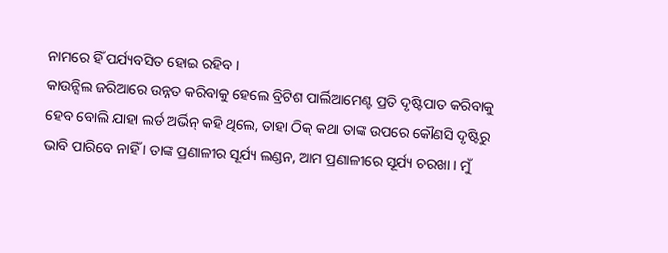ନାମରେ ହିଁ ପର୍ଯ୍ୟବସିତ ହୋଇ ରହିବ ।
କାଉନ୍ସିଲ ଜରିଆରେ ଉନ୍ନତ କରିବାକୁ ହେଲେ ବ୍ରିଟିଶ ପାର୍ଲିଆମେଣ୍ଟ ପ୍ରତି ଦୃଷ୍ଟିପାତ କରିବାକୁ ହେବ ବୋଲି ଯାହା ଲର୍ଡ ଅର୍ଭିନ୍ କହି ଥିଲେ, ତାହା ଠିକ୍ କଥା ତାଙ୍କ ଉପରେ କୌଣସି ଦୃଷ୍ଟିରୁ ଭାବି ପାରିବେ ନାହିଁ । ତାଙ୍କ ପ୍ରଣାଳୀର ସୂର୍ଯ୍ୟ ଲଣ୍ଡନ, ଆମ ପ୍ରଣାଳୀରେ ସୂର୍ଯ୍ୟ ଚରଖା । ମୁଁ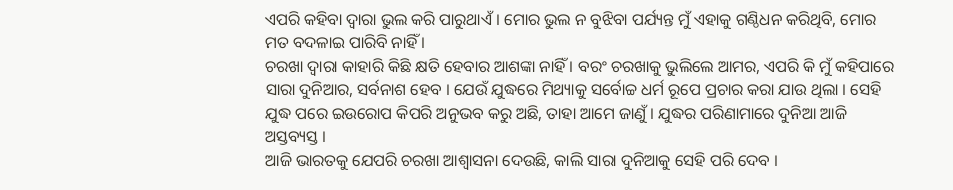ଏପରି କହିବା ଦ୍ୱାରା ଭୁଲ କରି ପାରୁଥାଏଁ । ମୋର ଭୁଲ ନ ବୁଝିବା ପର୍ଯ୍ୟନ୍ତ ମୁଁ ଏହାକୁ ଗଣ୍ଠିଧନ କରିଥିବି, ମୋର ମତ ବଦଳାଇ ପାରିବି ନାହିଁ ।
ଚରଖା ଦ୍ୱାରା କାହାରି କିଛି କ୍ଷତି ହେବାର ଆଶଙ୍କା ନାହିଁ । ବରଂ ଚରଖାକୁ ଭୁଲିଲେ ଆମର, ଏପରି କି ମୁଁ କହିପାରେ ସାରା ଦୁନିଆର, ସର୍ବନାଶ ହେବ । ଯେଉଁ ଯୁଦ୍ଧରେ ମିଥ୍ୟାକୁ ସର୍ବୋଚ୍ଚ ଧର୍ମ ରୂପେ ପ୍ରଚାର କରା ଯାଉ ଥିଲା । ସେହି ଯୁଦ୍ଧ ପରେ ଇଉରୋପ କିପରି ଅନୁଭବ କରୁ ଅଛି, ତାହା ଆମେ ଜାଣୁଁ । ଯୁଦ୍ଧର ପରିଣାମାରେ ଦୁନିଆ ଆଜି ଅସ୍ତବ୍ୟସ୍ତ ।
ଆଜି ଭାରତକୁ ଯେପରି ଚରଖା ଆଶ୍ୱାସନା ଦେଉଛି, କାଲି ସାରା ଦୁନିଆକୁ ସେହି ପରି ଦେବ ।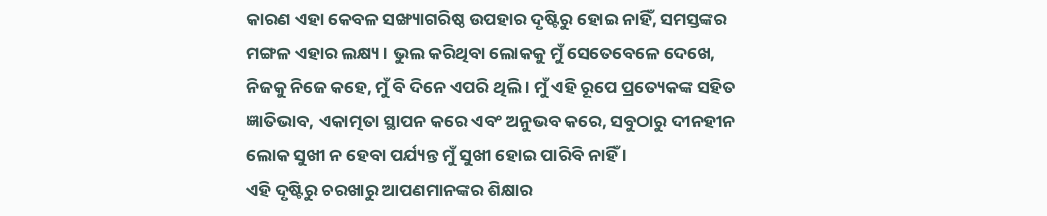କାରଣ ଏହା କେବଳ ସଙ୍ଖ୍ୟାଗରିଷ୍ଠ ଉପହାର ଦୃଷ୍ଟିରୁ ହୋଇ ନାହିଁ, ସମସ୍ତଙ୍କର ମଙ୍ଗଳ ଏହାର ଲକ୍ଷ୍ୟ । ଭୁଲ କରିଥିବା ଲୋକକୁ ମୁଁ ସେତେବେଳେ ଦେଖେ, ନିଜକୁ ନିଜେ କହେ, ମୁଁ ବି ଦିନେ ଏପରି ଥିଲି । ମୁଁ ଏହି ରୂପେ ପ୍ରତ୍ୟେକଙ୍କ ସହିତ ଜ୍ଞାତିଭାବ, ଏକାତ୍ମତା ସ୍ଥାପନ କରେ ଏବଂ ଅନୁଭବ କରେ, ସବୁଠାରୁ ଦୀନହୀନ ଲୋକ ସୁଖୀ ନ ହେବା ପର୍ଯ୍ୟନ୍ତ ମୁଁ ସୁଖୀ ହୋଇ ପାରିବି ନାହିଁ ।
ଏହି ଦୃଷ୍ଟିରୁ ଚରଖାରୁ ଆପଣମାନଙ୍କର ଶିକ୍ଷାର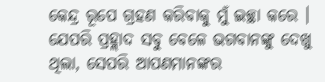କେନ୍ଦ୍ର ରୂପେ ଗ୍ରହଣ କରିବାକୁ ମୁଁ ଇଚ୍ଛା କରେ । ଯେପରି ପ୍ରହ୍ଲାଦ ସବୁ ବେଳେ ଭଗବାନଙ୍କୁ ଦେଖୁ ଥିଲା, ସେପରି ଆପଣମାନଙ୍କର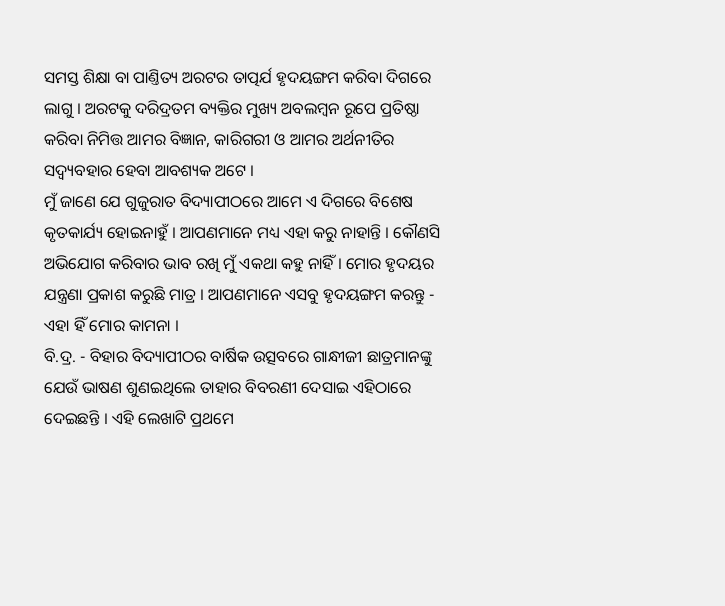ସମସ୍ତ ଶିକ୍ଷା ବା ପାଣ୍ତିତ୍ୟ ଅରଟର ତାତ୍ପର୍ଯ ହୃଦୟଙ୍ଗମ କରିବା ଦିଗରେ ଲାଗୁ । ଅରଟକୁ ଦରିଦ୍ରତମ ବ୍ୟକ୍ତିର ମୁଖ୍ୟ ଅବଲମ୍ୱନ ରୂପେ ପ୍ରତିଷ୍ଠା କରିବା ନିମିତ୍ତ ଆମର ବିଜ୍ଞାନ, କାରିଗରୀ ଓ ଆମର ଅର୍ଥନୀତିର ସଦ୍ବ୍ୟବହାର ହେବା ଆବଶ୍ୟକ ଅଟେ ।
ମୁଁ ଜାଣେ ଯେ ଗୁଜୁରାତ ବିଦ୍ୟାପୀଠରେ ଆମେ ଏ ଦିଗରେ ବିଶେଷ କୃତକାର୍ଯ୍ୟ ହୋଇନାହୁଁ । ଆପଣମାନେ ମଧ୍ୟ ଏହା କରୁ ନାହାନ୍ତି । କୌଣସି ଅଭିଯୋଗ କରିବାର ଭାବ ରଖି ମୁଁ ଏକଥା କହୁ ନାହିଁ । ମୋର ହୃଦୟର ଯନ୍ତ୍ରଣା ପ୍ରକାଶ କରୁଛି ମାତ୍ର । ଆପଣମାନେ ଏସବୁ ହୃଦୟଙ୍ଗମ କରନ୍ତୁ - ଏହା ହିଁ ମୋର କାମନା ।
ବି.ଦ୍ର. - ବିହାର ବିଦ୍ୟାପୀଠର ବାର୍ଷିକ ଉତ୍ସବରେ ଗାନ୍ଧୀଜୀ ଛାତ୍ରମାନଙ୍କୁ ଯେଉଁ ଭାଷଣ ଶୁଣଇଥିଲେ ତାହାର ବିବରଣୀ ଦେସାଇ ଏହିଠାରେ ଦେଇଛନ୍ତି । ଏହି ଲେଖାଟି ପ୍ରଥମେ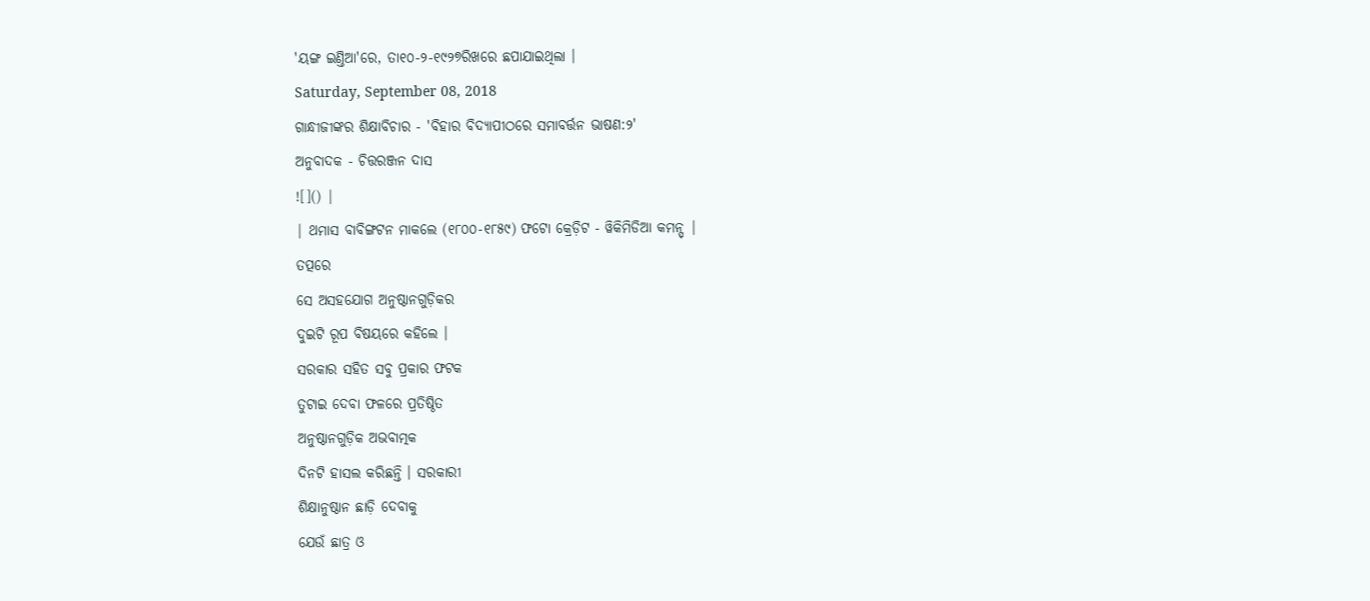'ୟଙ୍ଗ ଇଣ୍ତିଆ'ରେ, ତା୧୦-୨-୧୯୨୭ରିଖରେ ଛପାଯାଇଥିଲା ।
Saturday, September 08, 2018
ଗାନ୍ଧୀଜୀଙ୍କର ଶିକ୍ଷାବିଚାର - 'ବିହାର ବିଦ୍ୟାପୀଠରେ ସମାବର୍ତ୍ତନ ଭାଷଣ:୨'
ଅନୁବାଦକ - ଚିତ୍ତରଞ୍ଜନ ଦାସ
![]() |
| ଥମାସ ବାବିଙ୍ଗଟନ ମାକଲେ (୧୮୦୦-୧୮୫୯) ଫଟୋ କ୍ରେଡ଼ିଟ - ୱିକିମିଡିଆ କମନ୍ସ୍ |
ତତ୍ପରେ
ସେ ଅସହଯୋଗ ଅନୁଷ୍ଠାନଗୁଡ଼ିକର
ଦୁଇଟି ରୂପ ବିଷୟରେ କହିଲେ ।
ସରକାର ସହିତ ସବୁ ପ୍ରକାର ଫଟକ
ତୁଟାଇ ଦେବା ଫଳରେ ପ୍ରତିଷ୍ଠିତ
ଅନୁଷ୍ଠାନଗୁଡ଼ିକ ଅଭବାତ୍ମକ
ଦିନଟି ହାସଲ କରିଛନ୍ତି । ସରକାରୀ
ଶିକ୍ଷାନୁଷ୍ଠାନ ଛାଡ଼ି ଦେବାକୁ
ଯେଉଁ ଛାତ୍ର ଓ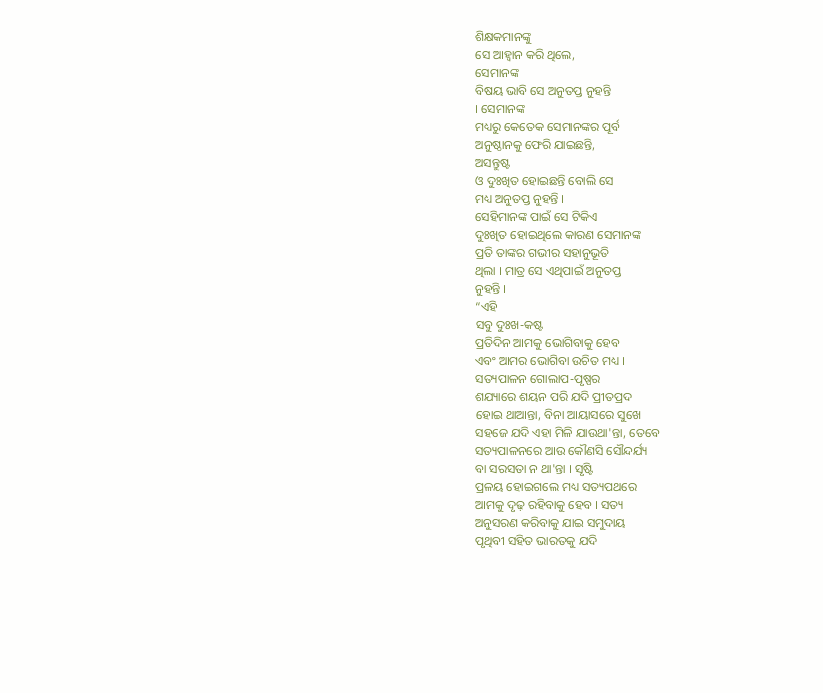ଶିକ୍ଷକମାନଙ୍କୁ
ସେ ଆହ୍ୱାନ କରି ଥିଲେ,
ସେମାନଙ୍କ
ବିଷୟ ଭାବି ସେ ଅନୁତପ୍ତ ନୁହନ୍ତି
। ସେମାନଙ୍କ
ମଧ୍ୟରୁ କେତେକ ସେମାନଙ୍କର ପୂର୍ବ
ଅନୁଷ୍ଠାନକୁ ଫେରି ଯାଇଛନ୍ତି,
ଅସନ୍ତୁଷ୍ଟ
ଓ ଦୁଃଖିତ ହୋଇଛନ୍ତି ବୋଲି ସେ
ମଧ୍ୟ ଅନୁତପ୍ତ ନୁହନ୍ତି ।
ସେହିମାନଙ୍କ ପାଇଁ ସେ ଟିକିଏ
ଦୁଃଖିତ ହୋଇଥିଲେ କାରଣ ସେମାନଙ୍କ
ପ୍ରତି ତାଙ୍କର ଗଭୀର ସହାନୁଭୂତି
ଥିଲା । ମାତ୍ର ସେ ଏଥିପାଇଁ ଅନୁତପ୍ତ
ନୁହନ୍ତି ।
“ଏହି
ସବୁ ଦୁଃଖ-କଷ୍ଟ
ପ୍ରତିଦିନ ଆମକୁ ଭୋଗିବାକୁ ହେବ
ଏବଂ ଆମର ଭୋଗିବା ଉଚିତ ମଧ୍ୟ ।
ସତ୍ୟପାଳନ ଗୋଲାପ-ପୃଷ୍ପର
ଶଯ୍ୟାରେ ଶୟନ ପରି ଯଦି ପ୍ରୀତପ୍ରଦ
ହୋଇ ଥାଆନ୍ତା, ବିନା ଆୟାସରେ ସୁଖେ
ସହଜେ ଯଦି ଏହା ମିଳି ଯାଉଥା'ନ୍ତା, ତେବେ
ସତ୍ୟପାଳନରେ ଆଉ କୌଣସି ସୌନ୍ଦର୍ଯ୍ୟ
ବା ସରସତା ନ ଥା'ନ୍ତା । ସୃଷ୍ଟି
ପ୍ରଳୟ ହୋଇଗଲେ ମଧ୍ୟ ସତ୍ୟପଥରେ
ଆମକୁ ଦୃଢ଼ ରହିବାକୁ ହେବ । ସତ୍ୟ
ଅନୁସରଣ କରିବାକୁ ଯାଇ ସମୁଦାୟ
ପୃଥିବୀ ସହିତ ଭାରତକୁ ଯଦି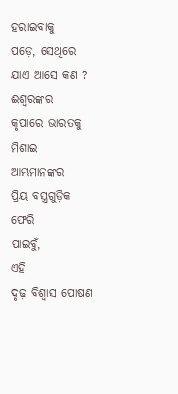ହରାଇବାକୁ
ପଡ଼େ, ସେଥିରେ ଯାଏ ଆସେ କଣ ?
ଈଶ୍ୱରଙ୍କର
କୃପାରେ ଭାରତକୁ ମିଶାଇ ଆମ୍ଭମାନଙ୍କର
ପ୍ରିୟ ବସ୍ତ୍ରଗୁଡ଼ିକ ଫେରି
ପାଇବୁଁ,
ଏହି
ଦୃଢ଼ ବିଶ୍ୱାସ ପୋଷଣ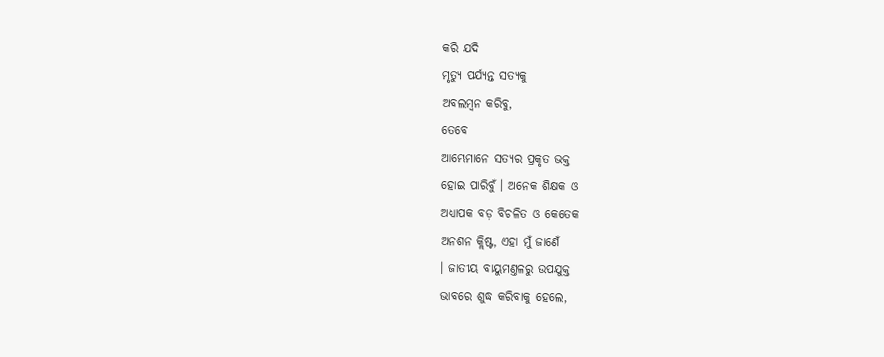କରି ଯଦି
ମୃତ୍ୟୁ ପର୍ଯ୍ୟନ୍ତ ସତ୍ୟକୁ
ଅବଲମ୍ୱନ କରିବୁ,
ତେବେ
ଆମ୍ଭେମାନେ ସତ୍ୟର ପ୍ରକୃତ ଭକ୍ତ
ହୋଇ ପାରିବୁଁ । ଅନେକ ଶିକ୍ଷକ ଓ
ଅଧ୍ୟାପକ ବଡ଼ ବିଚଳିତ ଓ କେତେକ
ଅନଶନ କ୍ଲିଷ୍ଟ, ଏହା ମୁଁ ଜାଣେଁ
। ଜାତୀୟ ବାୟୁମଣ୍ତଳରୁ ଉପଯୁକ୍ତ
ଭାବରେ ଶୁଦ୍ଧ କରିବାକୁ ହେଲେ,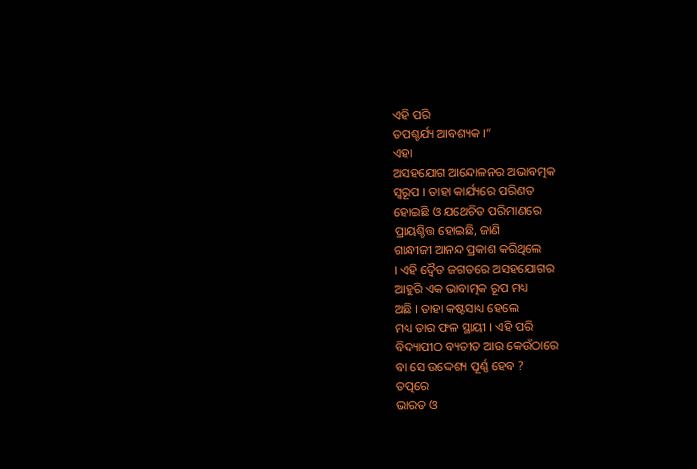ଏହି ପରି
ତପଶ୍ଚର୍ଯ୍ୟ ଆବଶ୍ୟକ ।“
ଏହା
ଅସହଯୋଗ ଆନ୍ଦୋଳନର ଅଭାବତ୍ମକ
ସ୍ୱରୂପ । ତାହା କାର୍ଯ୍ୟରେ ପରିଣତ
ହୋଇଛି ଓ ଯଥେଚିତ ପରିମାଣରେ
ପ୍ରାୟଶ୍ଚିତ୍ତ ହୋଇଛି, ଜାଣି
ଗାନ୍ଧୀଜୀ ଆନନ୍ଦ ପ୍ରକାଶ କରିଥିଲେ
। ଏହି ଦ୍ୱୈତ ଜଗତରେ ଅସହଯୋଗର
ଆହୁରି ଏକ ଭାବାତ୍ମକ ରୂପ ମଧ୍ୟ
ଅଛି । ତାହା କଷ୍ଟସାଧ୍ୟ ହେଲେ
ମଧ୍ୟ ତାର ଫଳ ସ୍ଥାୟୀ । ଏହି ପରି
ବିଦ୍ୟାପୀଠ ବ୍ୟତୀତ ଆଉ କେଉଁଠାରେ
ବା ସେ ଉଦ୍ଦେଶ୍ୟ ପୂର୍ଣ୍ଣ ହେବ ?
ତତ୍ପରେ
ଭାରତ ଓ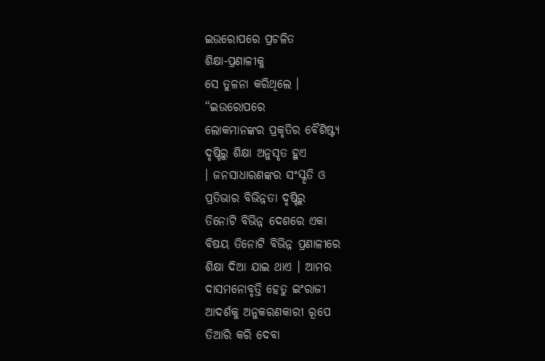ଇଉରୋପରେ ପ୍ରଚଳିତ
ଶିକ୍ଷା-ପ୍ରଣାଳୀକୁ
ସେ ତୁଳନା କରିଥିଲେ ।
“ଇଉରୋପରେ
ଲୋକମାନଙ୍କର ପ୍ରକୃତିର ବୈଶିଷ୍ଟ୍ୟ
ଦୃଷ୍ଟିରୁ ଶିକ୍ଷା ଅନୁସୃତ ହୁଏ
। ଜନସାଧାରଣଙ୍କର ସଂସ୍କୃତି ଓ
ପ୍ରତିଭାର ବିଭିନ୍ନତା ଦୃଷ୍ଟିରୁ
ତିନୋଟି ବିଭିନ୍ନ ଦେଶରେ ଏକା
ବିଷୟ ତିନୋଟି ବିଭିନ୍ନ ପ୍ରଣାଳୀରେ
ଶିକ୍ଷା ଦିଆ ଯାଇ ଥାଏ । ଆମର
ଦାସମନୋବୃତ୍ତି ହେତୁ ଇଂରାଜୀ
ଆଦର୍ଶକୁ ଅନୁକରଣକାରୀ ରୂପେ
ତିଆରି କରି ଦେବା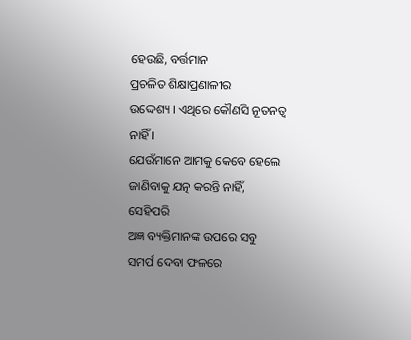ହେଉଛି, ବର୍ତ୍ତମାନ
ପ୍ରଚଳିତ ଶିକ୍ଷାପ୍ରଣାଳୀର
ଉଦ୍ଦେଶ୍ୟ । ଏଥିରେ କୌଣସି ନୂତନତ୍ୱ
ନାହିଁ ।
ଯେଉଁମାନେ ଆମକୁ କେବେ ହେଲେ
ଜାଣିବାକୁ ଯତ୍ନ କରନ୍ତି ନାହିଁ,
ସେହିପରି
ଅଜ୍ଞ ବ୍ୟକ୍ତିମାନଙ୍କ ଉପରେ ସବୁ
ସମର୍ପ ଦେବା ଫଳରେ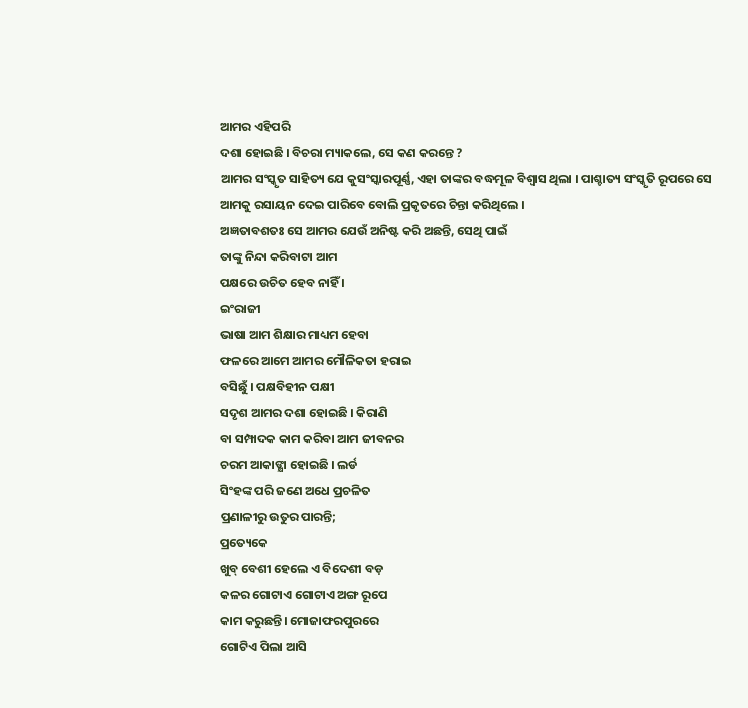ଆମର ଏହିପରି
ଦଶା ହୋଇଛି । ବିଚରା ମ୍ୟାକଲେ, ସେ କଣ କରନ୍ତେ ?
ଆମର ସଂସ୍କୃତ ସାହିତ୍ୟ ଯେ କୁସଂସ୍କାରପୂର୍ଣ୍ଣ, ଏହା ତାଙ୍କର ବଦ୍ଧମୂଳ ବିଶ୍ୱାସ ଥିଲା । ପାଶ୍ଚାତ୍ୟ ସଂସ୍କୃତି ରୂପରେ ସେ
ଆମକୁ ରସାୟନ ଦେଇ ପାରିବେ ବୋଲି ପ୍ରକୃତରେ ଚିନ୍ତା କରିଥିଲେ ।
ଅଜ୍ଞତାବଶତଃ ସେ ଆମର ଯେଉଁ ଅନିଷ୍ଟ କରି ଅଛନ୍ତି, ସେଥି ପାଇଁ
ତାଙ୍କୁ ନିନ୍ଦା କରିବାଟା ଆମ
ପକ୍ଷରେ ଉଚିତ ହେବ ନାହିଁ ।
ଇଂରାଜୀ
ଭାଷା ଆମ ଶିକ୍ଷାର ମାଧ୍ୟମ ହେବା
ଫଳରେ ଆମେ ଆମର ମୌଳିକତା ହରାଇ
ବସିଛୁଁ । ପକ୍ଷବିହୀନ ପକ୍ଷୀ
ସଦୃଶ ଆମର ଦଶା ହୋଇଛି । କିରାଣି
ବା ସମ୍ପାଦକ କାମ କରିବା ଆମ ଜୀବନର
ଚରମ ଆକାଙ୍କ୍ଷା ହୋଇଛି । ଲର୍ଡ
ସିଂହଙ୍କ ପରି ଜଣେ ଅଧେ ପ୍ରଚଳିତ
ପ୍ରଣାଳୀରୁ ଉତୁର ପାରନ୍ତି;
ପ୍ରତ୍ୟେକେ
ଖୁବ୍ ବେଶୀ ହେଲେ ଏ ବିଦେଶୀ ବଡ଼
କଳର ଗୋଟାଏ ଗୋଟାଏ ଅଙ୍ଗ ରୂପେ
କାମ କରୁଛନ୍ତି। ମୋଜାଫରପୁରରେ
ଗୋଟିଏ ପିଲା ଆସି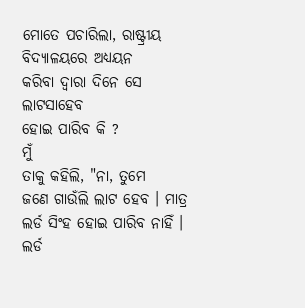ମୋତେ ପଚାରିଲା, ରାଷ୍ଟ୍ରୀୟ ବିଦ୍ୟାଳୟରେ ଅଧ୍ୟୟନ
କରିବା ଦ୍ୱାରା ଦିନେ ସେ ଲାଟସାହେବ
ହୋଇ ପାରିବ କି ?
ମୁଁ
ତାକୁ କହିଲି, "ନା, ତୁମେ
ଜଣେ ଗାଉଁଲି ଲାଟ ହେବ । ମାତ୍ର
ଲର୍ଡ ସିଂହ ହୋଇ ପାରିବ ନାହିଁ ।
ଲର୍ଡ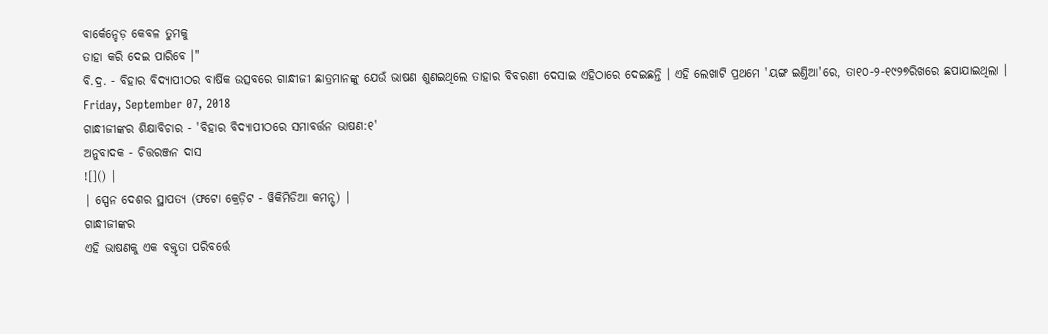ବାର୍କେନ୍ହେଡ଼ କେବଳ ତୁମକୁ
ତାହା କରି ଦେଇ ପାରିବେ ।"
ବି.ଦ୍ର. - ବିହାର ବିଦ୍ୟାପୀଠର ବାର୍ଷିକ ଉତ୍ସବରେ ଗାନ୍ଧୀଜୀ ଛାତ୍ରମାନଙ୍କୁ ଯେଉଁ ଭାଷଣ ଶୁଣଇଥିଲେ ତାହାର ବିବରଣୀ ଦେସାଇ ଏହିଠାରେ ଦେଇଛନ୍ତି । ଏହି ଲେଖାଟି ପ୍ରଥମେ 'ୟଙ୍ଗ ଇଣ୍ତିଆ'ରେ, ତା୧୦-୨-୧୯୨୭ରିଖରେ ଛପାଯାଇଥିଲା ।
Friday, September 07, 2018
ଗାନ୍ଧୀଜୀଙ୍କର ଶିକ୍ଷାବିଚାର - 'ବିହାର ବିଦ୍ୟାପୀଠରେ ସମାବର୍ତ୍ତନ ଭାଷଣ:୧'
ଅନୁବାଦକ - ଚିତ୍ତରଞ୍ଜନ ଦାସ
![]() |
| ସ୍ପେନ ଦେଶର ସ୍ଥାପତ୍ୟ (ଫଟୋ କ୍ରେଡ଼ିଟ - ୱିକିମିଡିଆ କମନ୍ସ୍) |
ଗାନ୍ଧୀଜୀଙ୍କର
ଏହି ଭାଷଣକୁ ଏକ ବକ୍ତୃତା ପରିବର୍ତ୍ତେ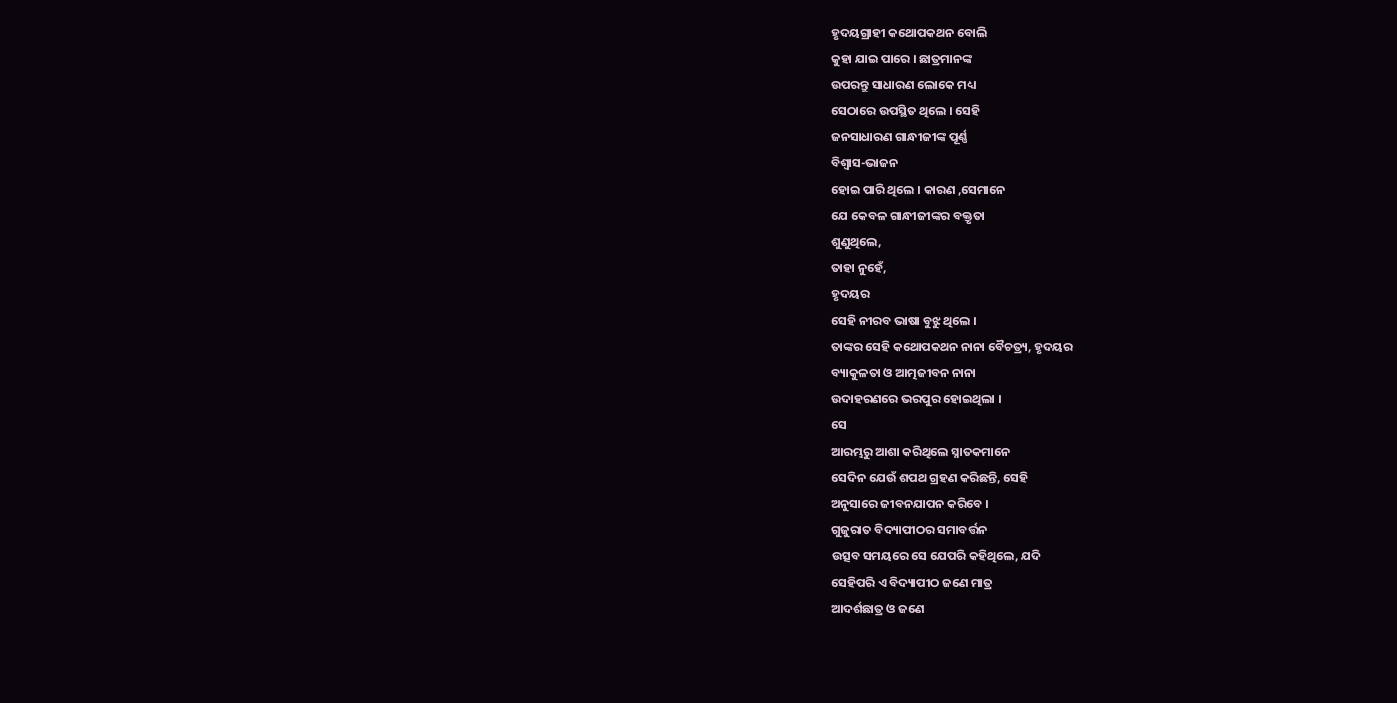ହୃଦୟଗ୍ରାହୀ କଥୋପକଥନ ବୋଲି
କୁହା ଯାଇ ପାରେ । ଛାତ୍ରମାନଙ୍କ
ଉପରନ୍ତୁ ସାଧାରଣ ଲୋକେ ମଧ୍ୟ
ସେଠାରେ ଉପସ୍ଥିତ ଥିଲେ । ସେହି
ଜନସାଧାରଣ ଗାନ୍ଧୀଜୀଙ୍କ ପୂର୍ଣ୍ଣ
ବିଶ୍ୱାସ-ଭାଜନ
ହୋଇ ପାରି ଥିଲେ । କାରଣ ,ସେମାନେ
ଯେ କେବଳ ଗାନ୍ଧୀଜୀଙ୍କର ବକ୍ତୃତା
ଶୁଣୁଥିଲେ,
ତାହା ନୁହେଁ,
ହୃଦୟର
ସେହି ନୀରବ ଭାଷା ବୁଝୁ ଥିଲେ ।
ତାଙ୍କର ସେହି କଥୋପକଥନ ନାନା ବୈଚତ୍ର୍ୟ, ହୃଦୟର
ବ୍ୟାକୁଳତା ଓ ଆତ୍ମଜୀବନ ନାନା
ଉଦାହରଣରେ ଭରପୁର ହୋଇଥିଲା ।
ସେ
ଆରମ୍ଭରୁ ଆଶା କରିଥିଲେ ସ୍ନାତକମାନେ
ସେଦିନ ଯେଉଁ ଶପଥ ଗ୍ରହଣ କରିଛନ୍ତି, ସେହି
ଅନୁସାରେ ଜୀବନଯାପନ କରିବେ ।
ଗୁଜୁରାତ ବିଦ୍ୟାପୀଠର ସମାବର୍ତ୍ତନ
ଉତ୍ସବ ସମୟରେ ସେ ଯେପରି କହିଥିଲେ, ଯଦି
ସେହିପରି ଏ ବିଦ୍ୟାପୀଠ ଜଣେ ମାତ୍ର
ଆଦର୍ଶଛାତ୍ର ଓ ଜଣେ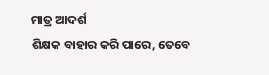ମାତ୍ର ଆଦର୍ଶ
ଶିକ୍ଷକ ବାହାର କରି ପାରେ, ତେବେ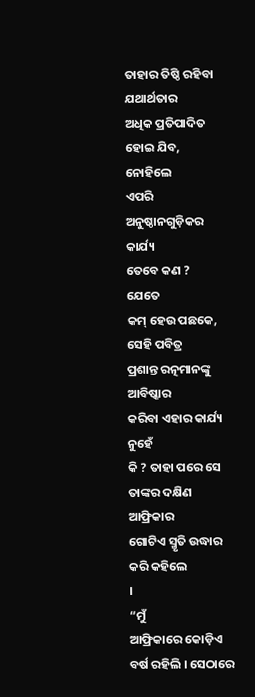ତାହାର ତିଷ୍ଠି ରହିବା ଯଥାର୍ଥତାର
ଅଧିକ ପ୍ରତିପାଦିତ ହୋଇ ଯିବ,
ନୋହିଲେ
ଏପରି ଅନୁଷ୍ଠାନଗୁଡ଼ିକର କାର୍ଯ୍ୟ
ତେବେ କଣ ?
ଯେତେ
କମ୍ ହେଉ ପଛକେ, ସେହି ପବିତ୍ର
ପ୍ରଶାନ୍ତ ରତ୍ନମାନଙ୍କୁ ଆବିଷ୍କାର
କରିବା ଏହାର କାର୍ଯ୍ୟ ନୁହେଁ
କି ? ତାହା ପରେ ସେ ତାଙ୍କର ଦକ୍ଷିଣ ଆଫ୍ରିକାର
ଗୋଟିଏ ସ୍ମୃତି ଉଦ୍ଧାର କରି କହିଲେ
।
“ମୁଁ
ଆଫ୍ରିକାରେ କୋଡ଼ିଏ ବର୍ଷ ରହିଲି । ସେଠାରେ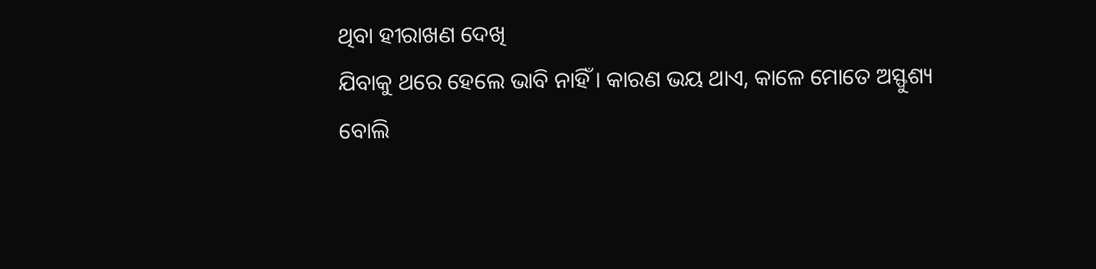ଥିବା ହୀରାଖଣ ଦେଖି
ଯିବାକୁ ଥରେ ହେଲେ ଭାବି ନାହିଁ । କାରଣ ଭୟ ଥାଏ, କାଳେ ମୋତେ ଅସ୍ଫୁଶ୍ୟ
ବୋଲି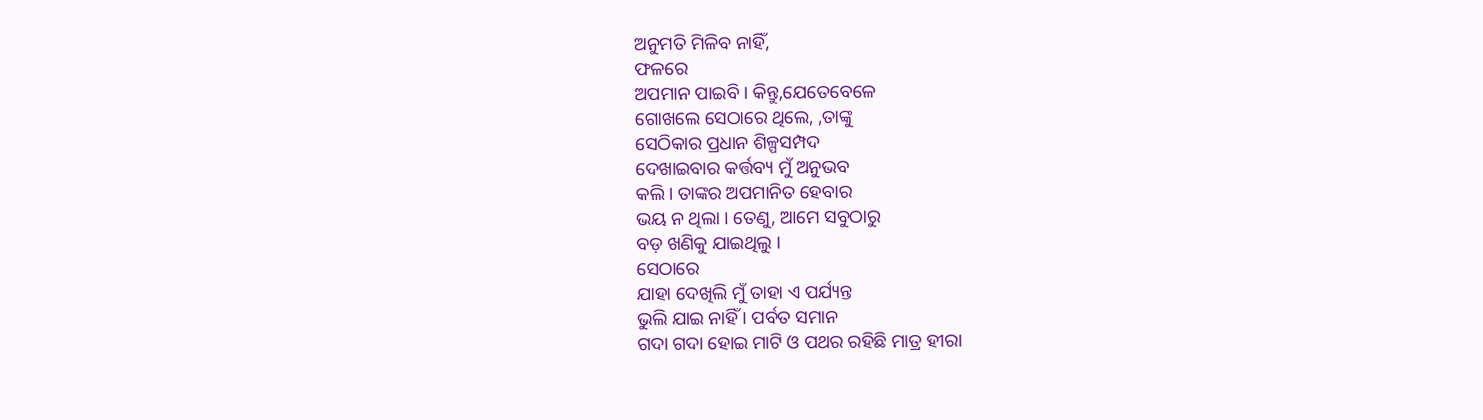ଅନୁମତି ମିଳିବ ନାହିଁ,
ଫଳରେ
ଅପମାନ ପାଇବି । କିନ୍ତୁ,ଯେତେବେଳେ
ଗୋଖଲେ ସେଠାରେ ଥିଲେ, ,ତାଙ୍କୁ
ସେଠିକାର ପ୍ରଧାନ ଶିଳ୍ପସମ୍ପଦ
ଦେଖାଇବାର କର୍ତ୍ତବ୍ୟ ମୁଁ ଅନୁଭବ
କଲି । ତାଙ୍କର ଅପମାନିତ ହେବାର
ଭୟ ନ ଥିଲା । ତେଣୁ, ଆମେ ସବୁଠାରୁ
ବଡ଼ ଖଣିକୁ ଯାଇଥିଲୁ ।
ସେଠାରେ
ଯାହା ଦେଖିଲି ମୁଁ ତାହା ଏ ପର୍ଯ୍ୟନ୍ତ
ଭୁଲି ଯାଇ ନାହିଁ । ପର୍ବତ ସମାନ
ଗଦା ଗଦା ହୋଇ ମାଟି ଓ ପଥର ରହିଛି ମାତ୍ର ହୀରା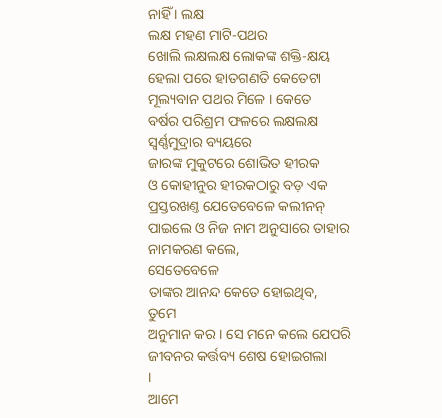ନାହିଁ । ଲକ୍ଷ
ଲକ୍ଷ ମହଣ ମାଟି-ପଥର
ଖୋଲି ଲକ୍ଷଲକ୍ଷ ଲୋକଙ୍କ ଶକ୍ତି-କ୍ଷୟ
ହେଲା ପରେ ହାତଗଣତି କେତେଟା
ମୂଲ୍ୟବାନ ପଥର ମିଳେ । କେତେ
ବର୍ଷର ପରିଶ୍ରମ ଫଳରେ ଲକ୍ଷଲକ୍ଷ
ସ୍ୱର୍ଣ୍ଣମୁଦ୍ରାର ବ୍ୟୟରେ
ଜାରଙ୍କ ମୁକୁଟରେ ଶୋଭିତ ହୀରକ
ଓ କୋହୀନୁର ହୀରକଠାରୁ ବଡ଼ ଏକ
ପ୍ରସ୍ତରଖଣ୍ତ ଯେତେବେଳେ କଲୀନନ୍
ପାଇଲେ ଓ ନିଜ ନାମ ଅନୁସାରେ ତାହାର
ନାମକରଣ କଲେ,
ସେତେବେଳେ
ତାଙ୍କର ଆନନ୍ଦ କେତେ ହୋଇଥିବ,
ତୁମେ
ଅନୁମାନ କର । ସେ ମନେ କଲେ ଯେପରି
ଜୀବନର କର୍ତ୍ତବ୍ୟ ଶେଷ ହୋଇଗଲା
।
ଆମେ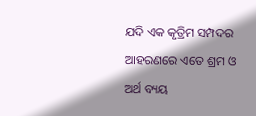ଯଦି ଏକ କୃତ୍ରିମ ସମ୍ପଦର
ଆହରଣରେ ଏତେ ଶ୍ରମ ଓ ଅର୍ଥ ବ୍ୟୟ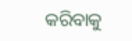କରିବାକୁ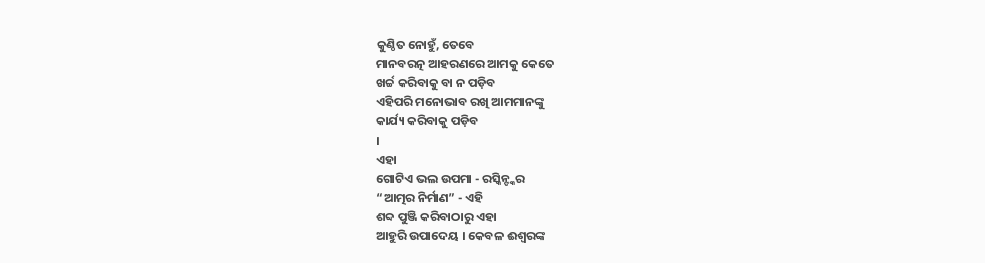କୁଣ୍ଠିତ ନୋହୁଁ, ତେବେ
ମାନବରତ୍ନ ଆହରଣରେ ଆମକୁ କେତେ
ଖର୍ଚ୍ଚ କରିବାକୁ ବା ନ ପଡ଼ିବ
ଏହିପରି ମନୋଭାବ ରଖି ଆମମାନଙ୍କୁ
କାର୍ଯ୍ୟ କରିବାକୁ ପଡ଼ିବ
।
ଏହା
ଗୋଟିଏ ଭଲ ଉପମା - ରସ୍କିନ୍ଙ୍କର
“ଆତ୍ମର ନିର୍ମାଣ” - ଏହି
ଶବ୍ଦ ପୁଞ୍ଜି କରିବାଠାରୁ ଏହା
ଆହୁରି ଉପାଦେୟ । କେବଳ ଈଶ୍ୱରଙ୍କ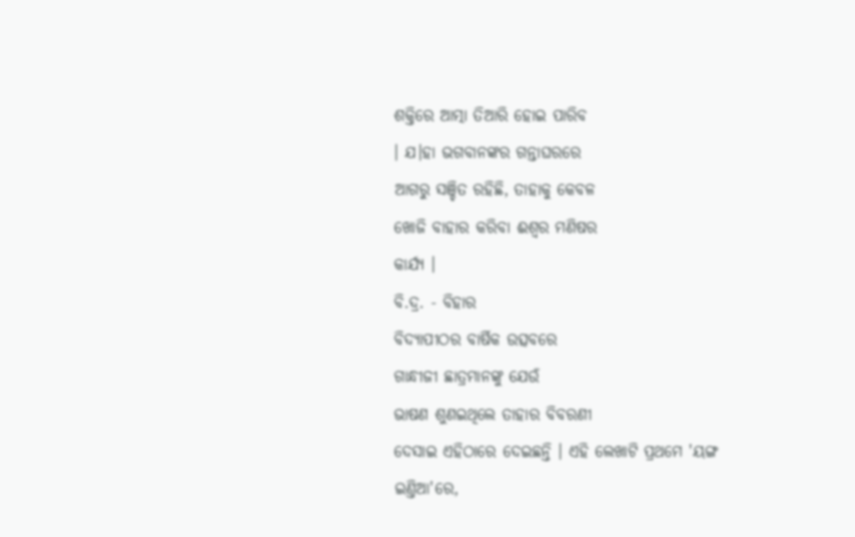ଶକ୍ତିରେ ଆତ୍ମା ତିଆରି ହୋଇ ପାରିବ
। ଯ।ହା ଭଗବାନଙ୍କର ଗନ୍ତାଘରରେ
ଆଗରୁ ସଞ୍ଚିତ ରହିଛି, ତାହାକୁ କେବଳ
ଖୋଜି ବାହାର କରିବା ଈଶ୍ୱର ମଣିଷର
କାର୍ଯ୍ୟ ।
ବି.ଦ୍ର. - ବିହାର
ବିଦ୍ୟାପୀଠର ବାର୍ଷିକ ଉତ୍ସବରେ
ଗାନ୍ଧୀଜୀ ଛାତ୍ରମାନଙ୍କୁ ଯେଉଁ
ଭାଷଣ ଶୁଣଇଥିଲେ ତାହାର ବିବରଣୀ
ଦେସାଇ ଏହିଠାରେ ଦେଇଛନ୍ତି । ଏହି ଲେଖାଟି ପ୍ରଥମେ 'ୟଙ୍ଗ
ଇଣ୍ତିଆ'ରେ,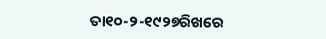ତା୧୦-୨-୧୯୨୭ରିଖରେ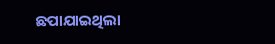ଛପାଯାଇଥିଲା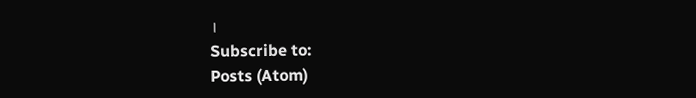।
Subscribe to:
Posts (Atom)